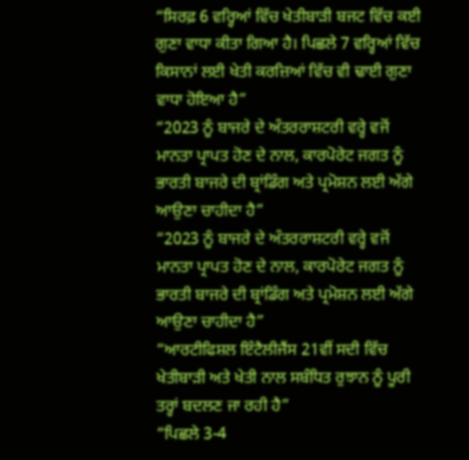“ਸਿਰਫ਼ 6 ਵਰ੍ਹਿਆਂ ਵਿੱਚ ਖੇਤੀਬਾੜੀ ਬਜਟ ਵਿੱਚ ਕਈ ਗੁਣਾ ਵਾਧਾ ਕੀਤਾ ਗਿਆ ਹੈ। ਪਿਛਲੇ 7 ਵਰ੍ਹਿਆਂ ਵਿੱਚ ਕਿਸਾਨਾਂ ਲਈ ਖੇਤੀ ਕਰਜ਼ਿਆਂ ਵਿੱਚ ਵੀ ਢਾਈ ਗੁਣਾ ਵਾਧਾ ਹੋਇਆ ਹੈ”
“2023 ਨੂੰ ਬਾਜਰੇ ਦੇ ਅੰਤਰਰਾਸ਼ਟਰੀ ਵਰ੍ਹੇ ਵਜੋਂ ਮਾਨਤਾ ਪ੍ਰਾਪਤ ਹੋਣ ਦੇ ਨਾਲ, ਕਾਰਪੋਰੇਟ ਜਗਤ ਨੂੰ ਭਾਰਤੀ ਬਾਜਰੇ ਦੀ ਬ੍ਰਾਂਡਿੰਗ ਅਤੇ ਪ੍ਰਮੋਸ਼ਨ ਲਈ ਅੱਗੇ ਆਉਣਾ ਚਾਹੀਦਾ ਹੈ”
“2023 ਨੂੰ ਬਾਜਰੇ ਦੇ ਅੰਤਰਰਾਸ਼ਟਰੀ ਵਰ੍ਹੇ ਵਜੋਂ ਮਾਨਤਾ ਪ੍ਰਾਪਤ ਹੋਣ ਦੇ ਨਾਲ, ਕਾਰਪੋਰੇਟ ਜਗਤ ਨੂੰ ਭਾਰਤੀ ਬਾਜਰੇ ਦੀ ਬ੍ਰਾਂਡਿੰਗ ਅਤੇ ਪ੍ਰਮੋਸ਼ਨ ਲਈ ਅੱਗੇ ਆਉਣਾ ਚਾਹੀਦਾ ਹੈ”
“ਆਰਟੀਫਿਸ਼ਲ ਇੰਟੈਲੀਜੈਂਸ 21ਵੀਂ ਸਦੀ ਵਿੱਚ ਖੇਤੀਬਾੜੀ ਅਤੇ ਖੇਤੀ ਨਾਲ ਸਬੰਧਿਤ ਰੁਝਾਨ ਨੂੰ ਪੂਰੀ ਤਰ੍ਹਾਂ ਬਦਲਣ ਜਾ ਰਹੀ ਹੈ”
“ਪਿਛਲੇ 3-4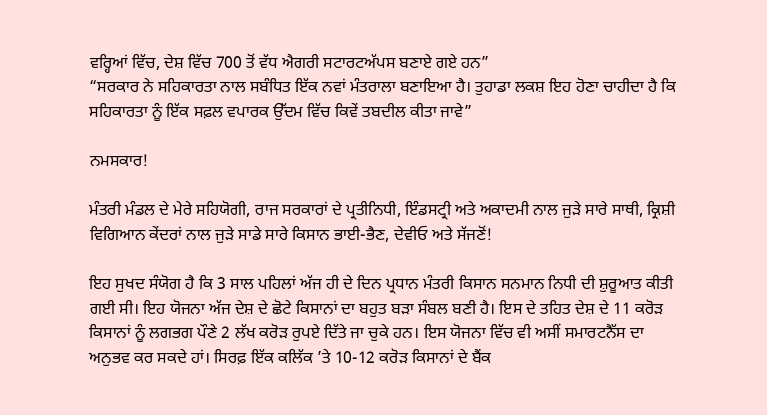ਵਰ੍ਹਿਆਂ ਵਿੱਚ, ਦੇਸ਼ ਵਿੱਚ 700 ਤੋਂ ਵੱਧ ਐਗਰੀ ਸਟਾਰਟਅੱਪਸ ਬਣਾਏ ਗਏ ਹਨ”
“ਸਰਕਾਰ ਨੇ ਸਹਿਕਾਰਤਾ ਨਾਲ ਸਬੰਧਿਤ ਇੱਕ ਨਵਾਂ ਮੰਤਰਾਲਾ ਬਣਾਇਆ ਹੈ। ਤੁਹਾਡਾ ਲਕਸ਼ ਇਹ ਹੋਣਾ ਚਾਹੀਦਾ ਹੈ ਕਿ ਸਹਿਕਾਰਤਾ ਨੂੰ ਇੱਕ ਸਫ਼ਲ ਵਪਾਰਕ ਉੱਦਮ ਵਿੱਚ ਕਿਵੇਂ ਤਬਦੀਲ ਕੀਤਾ ਜਾਵੇ”

ਨਮਸਕਾਰ!

ਮੰਤਰੀ ਮੰਡਲ ਦੇ ਮੇਰੇ ਸਹਿਯੋਗੀ, ਰਾਜ ਸਰਕਾਰਾਂ ਦੇ ਪ੍ਰਤੀਨਿਧੀ, ਇੰਡਸਟ੍ਰੀ ਅਤੇ ਅਕਾਦਮੀ ਨਾਲ ਜੁੜੇ ਸਾਰੇ ਸਾਥੀ, ਕ੍ਰਿਸ਼ੀ ਵਿਗਿਆਨ ਕੇਂਦਰਾਂ ਨਾਲ ਜੁੜੇ ਸਾਡੇ ਸਾਰੇ ਕਿਸਾਨ ਭਾਈ-ਭੈਣ, ਦੇਵੀਓ ਅਤੇ ਸੱਜਣੋਂ!

ਇਹ ਸੁਖਦ ਸੰਯੋਗ ਹੈ ਕਿ 3 ਸਾਲ ਪਹਿਲਾਂ ਅੱਜ ਹੀ ਦੇ ਦਿਨ ਪ੍ਰਧਾਨ ਮੰਤਰੀ ਕਿਸਾਨ ਸਨਮਾਨ ਨਿਧੀ ਦੀ ਸ਼ੁਰੂਆਤ ਕੀਤੀ ਗਈ ਸੀ। ਇਹ ਯੋਜਨਾ ਅੱਜ ਦੇਸ਼ ਦੇ ਛੋਟੇ ਕਿਸਾਨਾਂ ਦਾ ਬਹੁਤ ਬੜਾ ਸੰਬਲ ਬਣੀ ਹੈ। ਇਸ ਦੇ ਤਹਿਤ ਦੇਸ਼ ਦੇ 11 ਕਰੋੜ ਕਿਸਾਨਾਂ ਨੂੰ ਲਗਭਗ ਪੌਣੇ 2 ਲੱਖ ਕਰੋੜ ਰੁਪਏ ਦਿੱਤੇ ਜਾ ਚੁਕੇ ਹਨ। ਇਸ ਯੋਜਨਾ ਵਿੱਚ ਵੀ ਅਸੀਂ ਸਮਾਰਟਨੈੱਸ ਦਾ ਅਨੁਭਵ ਕਰ ਸਕਦੇ ਹਾਂ। ਸਿਰਫ਼ ਇੱਕ ਕਲਿੱਕ ’ਤੇ 10-12 ਕਰੋੜ ਕਿਸਾਨਾਂ ਦੇ ਬੈਂਕ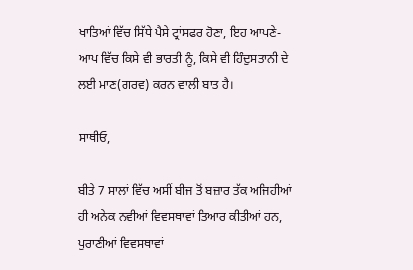ਖਾਤਿਆਂ ਵਿੱਚ ਸਿੱਧੇ ਪੈਸੇ ਟ੍ਰਾਂਸਫਰ ਹੋਣਾ, ਇਹ ਆਪਣੇ-ਆਪ ਵਿੱਚ ਕਿਸੇ ਵੀ ਭਾਰਤੀ ਨੂੰ, ਕਿਸੇ ਵੀ ਹਿੰਦੁਸਤਾਨੀ ਦੇ ਲਈ ਮਾਣ(ਗਰਵ) ਕਰਨ ਵਾਲੀ ਬਾਤ ਹੈ।

ਸਾਥੀਓ,

ਬੀਤੇ 7 ਸਾਲਾਂ ਵਿੱਚ ਅਸੀਂ ਬੀਜ ਤੋਂ ਬਜ਼ਾਰ ਤੱਕ ਅਜਿਹੀਆਂ ਹੀ ਅਨੇਕ ਨਵੀਆਂ ਵਿਵਸਥਾਵਾਂ ਤਿਆਰ ਕੀਤੀਆਂ ਹਨ, ਪੁਰਾਣੀਆਂ ਵਿਵਸਥਾਵਾਂ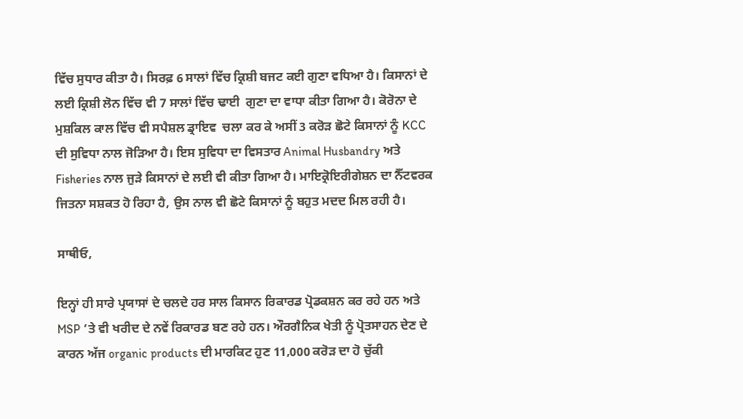ਵਿੱਚ ਸੁਧਾਰ ਕੀਤਾ ਹੈ। ਸਿਰਫ਼ 6 ਸਾਲਾਂ ਵਿੱਚ ਕ੍ਰਿਸ਼ੀ ਬਜਟ ਕਈ ਗੁਣਾ ਵਧਿਆ ਹੈ। ਕਿਸਾਨਾਂ ਦੇ ਲਈ ਕ੍ਰਿਸ਼ੀ ਲੋਨ ਵਿੱਚ ਵੀ 7 ਸਾਲਾਂ ਵਿੱਚ ਢਾਈ  ਗੁਣਾ ਦਾ ਵਾਧਾ ਕੀਤਾ ਗਿਆ ਹੈ। ਕੋਰੋਨਾ ਦੇ ਮੁਸ਼ਕਿਲ ਕਾਲ ਵਿੱਚ ਵੀ ਸਪੈਸ਼ਲ ਡ੍ਰਾਇਵ  ਚਲਾ ਕਰ ਕੇ ਅਸੀਂ 3 ਕਰੋੜ ਛੋਟੇ ਕਿਸਾਨਾਂ ਨੂੰ KCC ਦੀ ਸੁਵਿਧਾ ਨਾਲ ਜੋੜਿਆ ਹੈ। ਇਸ ਸੁਵਿਧਾ ਦਾ ਵਿਸਤਾਰ Animal Husbandry ਅਤੇ Fisheries ਨਾਲ ਜੁੜੇ ਕਿਸਾਨਾਂ ਦੇ ਲਈ ਵੀ ਕੀਤਾ ਗਿਆ ਹੈ। ਮਾਇਕ੍ਰੋਇਰੀਗੇਸ਼ਨ ਦਾ ਨੈੱਟਵਰਕ ਜਿਤਨਾ ਸਸ਼ਕਤ ਹੋ ਰਿਹਾ ਹੈ, ਉਸ ਨਾਲ ਵੀ ਛੋਟੇ ਕਿਸਾਨਾਂ ਨੂੰ ਬਹੁਤ ਮਦਦ ਮਿਲ ਰਹੀ ਹੈ।

ਸਾਥੀਓ,

ਇਨ੍ਹਾਂ ਹੀ ਸਾਰੇ ਪ੍ਰਯਾਸਾਂ ਦੇ ਚਲਦੇ ਹਰ ਸਾਲ ਕਿਸਾਨ ਰਿਕਾਰਡ ਪ੍ਰੋਡਕਸ਼ਨ ਕਰ ਰਹੇ ਹਨ ਅਤੇ MSP ’ਤੇ ਵੀ ਖਰੀਦ ਦੇ ਨਵੇਂ ਰਿਕਾਰਡ ਬਣ ਰਹੇ ਹਨ। ਔਰਗੈਨਿਕ ਖੇਤੀ ਨੂੰ ਪ੍ਰੋਤਸਾਹਨ ਦੇਣ ਦੇ ਕਾਰਨ ਅੱਜ organic products ਦੀ ਮਾਰਕਿਟ ਹੁਣ 11,000 ਕਰੋੜ ਦਾ ਹੋ ਚੁੱਕੀ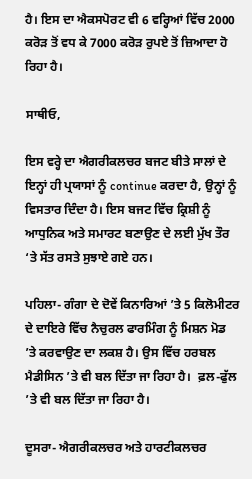ਹੈ। ਇਸ ਦਾ ਐਕਸਪੋਰਟ ਵੀ 6 ਵਰ੍ਹਿਆਂ ਵਿੱਚ 2000 ਕਰੋੜ ਤੋਂ ਵਧ ਕੇ 7000 ਕਰੋੜ ਰੁਪਏ ਤੋਂ ਜ਼ਿਆਦਾ ਹੋ ਰਿਹਾ ਹੈ।

ਸਾਥੀਓ,

ਇਸ ਵਰ੍ਹੇ ਦਾ ਐਗਰੀਕਲਚਰ ਬਜਟ ਬੀਤੇ ਸਾਲਾਂ ਦੇ ਇਨ੍ਹਾਂ ਹੀ ਪ੍ਰਯਾਸਾਂ ਨੂੰ continue ਕਰਦਾ ਹੈ, ਉਨ੍ਹਾਂ ਨੂੰ ਵਿਸਤਾਰ ਦਿੰਦਾ ਹੈ। ਇਸ ਬਜਟ ਵਿੱਚ ਕ੍ਰਿਸ਼ੀ ਨੂੰ ਆਧੁਨਿਕ ਅਤੇ ਸਮਾਰਟ ਬਣਾਉਣ ਦੇ ਲਈ ਮੁੱਖ ਤੌਰ ‘ਤੇ ਸੱਤ ਰਸਤੇ ਸੁਝਾਏ ਗਏ ਹਨ।

ਪਹਿਲਾ- ਗੰਗਾ ਦੇ ਦੋਵੇਂ ਕਿਨਾਰਿਆਂ ’ਤੇ 5 ਕਿਲੋਮੀਟਰ ਦੇ ਦਾਇਰੇ ਵਿੱਚ ਨੈਚੁਰਲ ਫਾਰਮਿੰਗ ਨੂੰ ਮਿਸ਼ਨ ਮੋਡ ’ਤੇ ਕਰਵਾਉਣ ਦਾ ਲਕਸ਼ ਹੈ। ਉਸ ਵਿੱਚ ਹਰਬਲ ਮੈਡੀਸਿਨ ’ਤੇ ਵੀ ਬਲ ਦਿੱਤਾ ਜਾ ਰਿਹਾ ਹੈ।  ਫ਼ਲ-ਫੁੱਲ ’ਤੇ ਵੀ ਬਲ ਦਿੱਤਾ ਜਾ ਰਿਹਾ ਹੈ।

ਦੂਸਰਾ- ਐਗਰੀਕਲਚਰ ਅਤੇ ਹਾਰਟੀਕਲਚਰ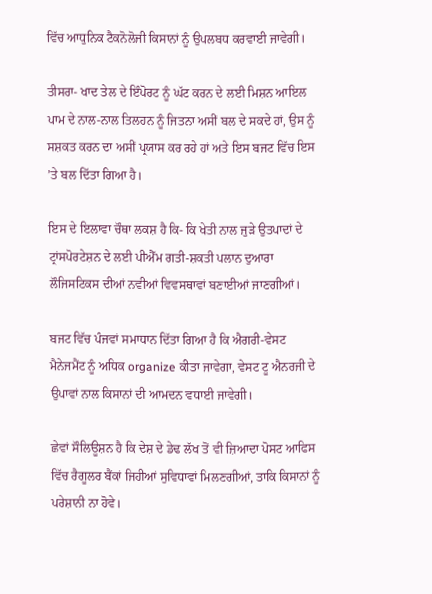ਵਿੱਚ ਆਧੁਨਿਕ ਟੈਕਨੋਲੋਜੀ ਕਿਸਾਨਾਂ ਨੂੰ ਉਪਲਬਧ ਕਰਵਾਈ ਜਾਵੇਗੀ।

ਤੀਸਰਾ- ਖਾਦ ਤੇਲ ਦੇ ਇੰਪੋਰਟ ਨੂੰ ਘੱਟ ਕਰਨ ਦੇ ਲਈ ਮਿਸ਼ਨ ਆਇਲ ਪਾਮ ਦੇ ਨਾਲ-ਨਾਲ ਤਿਲਹਨ ਨੂੰ ਜਿਤਨਾ ਅਸੀਂ ਬਲ ਦੇ ਸਕਦੇ ਹਾਂ, ਉਸ ਨੂੰ ਸਸ਼ਕਤ ਕਰਨ ਦਾ ਅਸੀਂ ਪ੍ਰਯਾਸ ਕਰ ਰਹੇ ਹਾਂ ਅਤੇ ਇਸ ਬਜਟ ਵਿੱਚ ਇਸ ’ਤੇ ਬਲ ਦਿੱਤਾ ਗਿਆ ਹੈ।

ਇਸ ਦੇ ਇਲਾਵਾ ਚੌਥਾ ਲਕਸ਼ ਹੈ ਕਿ- ਕਿ ਖੇਤੀ ਨਾਲ ਜੁੜੇ ਉਤਪਾਦਾਂ ਦੇ ਟ੍ਰਾਂਸਪੋਰਟੇਸ਼ਨ ਦੇ ਲਈ ਪੀਐੱਮ ਗਤੀ-ਸ਼ਕਤੀ ਪਲਾਨ ਦੁਆਰਾ ਲੌਜਿਸਟਿਕਸ ਦੀਆਂ ਨਵੀਆਂ ਵਿਵਸਥਾਵਾਂ ਬਣਾਈਆਂ ਜਾਣਗੀਆਂ।

ਬਜਟ ਵਿੱਚ ਪੰਜਵਾਂ ਸਮਾਧਾਨ ਦਿੱਤਾ ਗਿਆ ਹੈ ਕਿ ਐਗਰੀ-ਵੇਸਟ ਮੈਨੇਜਮੈਂਟ ਨੂੰ ਅਧਿਕ organize ਕੀਤਾ ਜਾਵੇਗਾ, ਵੇਸਟ ਟੂ ਐਨਰਜੀ ਦੇ ਉਪਾਵਾਂ ਨਾਲ ਕਿਸਾਨਾਂ ਦੀ ਆਮਦਨ ਵਧਾਈ ਜਾਵੇਗੀ।

ਛੇਵਾਂ ਸੌਲਿਊਸ਼ਨ ਹੈ ਕਿ ਦੇਸ਼ ਦੇ ਡੇਢ ਲੱਖ ਤੋਂ ਵੀ ਜ਼ਿਆਦਾ ਪੋਸਟ ਆਫਿਸ ਵਿੱਚ ਰੈਗੂਲਰ ਬੈਂਕਾਂ ਜਿਹੀਆਂ ਸੁਵਿਧਾਵਾਂ ਮਿਲਣਗੀਆਂ, ਤਾਕਿ ਕਿਸਾਨਾਂ ਨੂੰ ਪਰੇਸ਼ਾਨੀ ਨਾ ਹੋਵੇ।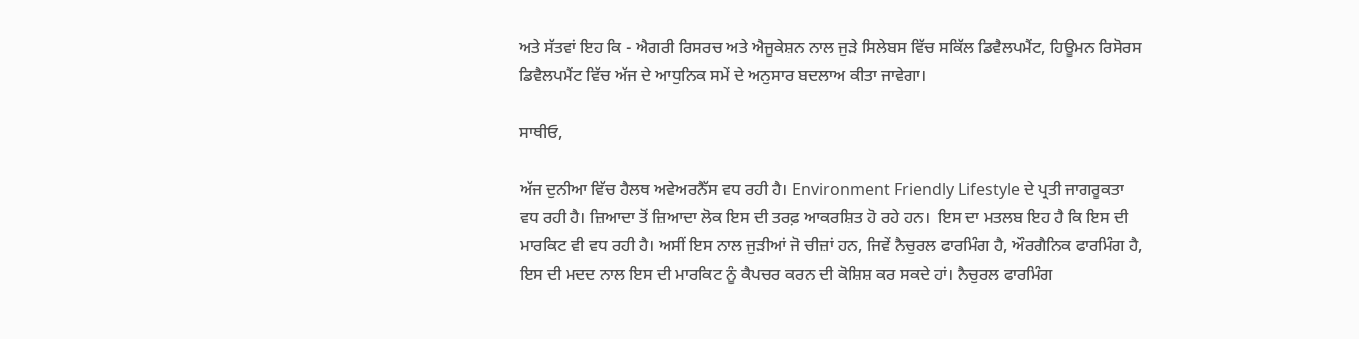ਅਤੇ ਸੱਤਵਾਂ ਇਹ ਕਿ - ਐਗਰੀ ਰਿਸਰਚ ਅਤੇ ਐਜੂਕੇਸ਼ਨ ਨਾਲ ਜੁੜੇ ਸਿਲੇਬਸ ਵਿੱਚ ਸਕਿੱਲ ਡਿਵੈਲਪਮੈਂਟ, ਹਿਊਮਨ ਰਿਸੋਰਸ ਡਿਵੈਲਪਮੈਂਟ ਵਿੱਚ ਅੱਜ ਦੇ ਆਧੁਨਿਕ ਸਮੇਂ ਦੇ ਅਨੁਸਾਰ ਬਦਲਾਅ ਕੀਤਾ ਜਾਵੇਗਾ।

ਸਾਥੀਓ,

ਅੱਜ ਦੁਨੀਆ ਵਿੱਚ ਹੈਲਥ ਅਵੇਅਰਨੈੱਸ ਵਧ ਰਹੀ ਹੈ। Environment Friendly Lifestyle ਦੇ ਪ੍ਰਤੀ ਜਾਗਰੂਕਤਾ ਵਧ ਰਹੀ ਹੈ। ਜ਼ਿਆਦਾ ਤੋਂ ਜ਼ਿਆਦਾ ਲੋਕ ਇਸ ਦੀ ਤਰਫ਼ ਆਕਰਸ਼ਿਤ ਹੋ ਰਹੇ ਹਨ।  ਇਸ ਦਾ ਮਤਲਬ ਇਹ ਹੈ ਕਿ ਇਸ ਦੀ ਮਾਰਕਿਟ ਵੀ ਵਧ ਰਹੀ ਹੈ। ਅਸੀਂ ਇਸ ਨਾਲ ਜੁੜੀਆਂ ਜੋ ਚੀਜ਼ਾਂ ਹਨ, ਜਿਵੇਂ ਨੈਚੁਰਲ ਫਾਰਮਿੰਗ ਹੈ, ਔਰਗੈਨਿਕ ਫਾਰਮਿੰਗ ਹੈ, ਇਸ ਦੀ ਮਦਦ ਨਾਲ ਇਸ ਦੀ ਮਾਰਕਿਟ ਨੂੰ ਕੈਪਚਰ ਕਰਨ ਦੀ ਕੋਸ਼ਿਸ਼ ਕਰ ਸਕਦੇ ਹਾਂ। ਨੈਚੁਰਲ ਫਾਰਮਿੰਗ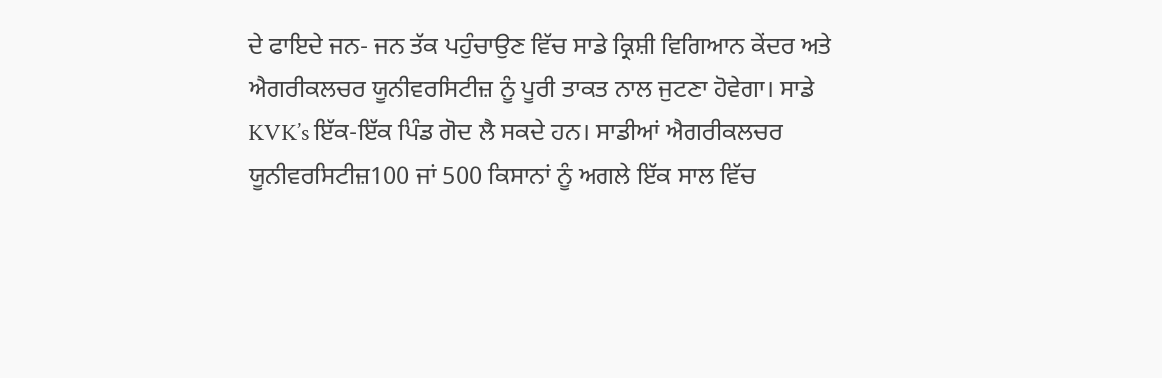ਦੇ ਫਾਇਦੇ ਜਨ- ਜਨ ਤੱਕ ਪਹੁੰਚਾਉਣ ਵਿੱਚ ਸਾਡੇ ਕ੍ਰਿਸ਼ੀ ਵਿਗਿਆਨ ਕੇਂਦਰ ਅਤੇ ਐਗਰੀਕਲਚਰ ਯੂਨੀਵਰਸਿਟੀਜ਼ ਨੂੰ ਪੂਰੀ ਤਾਕਤ ਨਾਲ ਜੁਟਣਾ ਹੋਵੇਗਾ। ਸਾਡੇ KVK’s ਇੱਕ-ਇੱਕ ਪਿੰਡ ਗੋਦ ਲੈ ਸਕਦੇ ਹਨ। ਸਾਡੀਆਂ ਐਗਰੀਕਲਚਰ ਯੂਨੀਵਰਸਿਟੀਜ਼100 ਜਾਂ 500 ਕਿਸਾਨਾਂ ਨੂੰ ਅਗਲੇ ਇੱਕ ਸਾਲ ਵਿੱਚ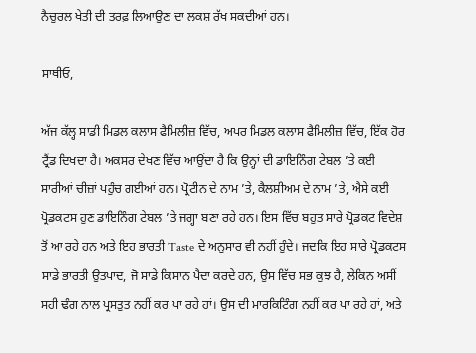ਨੈਚੁਰਲ ਖੇਤੀ ਦੀ ਤਰਫ਼ ਲਿਆਉਣ ਦਾ ਲਕਸ਼ ਰੱਖ ਸਕਦੀਆਂ ਹਨ।

ਸਾਥੀਓ,

ਅੱਜ ਕੱਲ੍ਹ ਸਾਡੀ ਮਿਡਲ ਕਲਾਸ ਫੈਮਿਲੀਜ਼ ਵਿੱਚ, ਅਪਰ ਮਿਡਲ ਕਲਾਸ ਫੈਮਿਲੀਜ਼ ਵਿੱਚ, ਇੱਕ ਹੋਰ ਟ੍ਰੈਂਡ ਦਿਖਦਾ ਹੈ। ਅਕਸਰ ਦੇਖਣ ਵਿੱਚ ਆਉਂਦਾ ਹੈ ਕਿ ਉਨ੍ਹਾਂ ਦੀ ਡਾਇਨਿੰਗ ਟੇਬਲ ’ਤੇ ਕਈ ਸਾਰੀਆਂ ਚੀਜ਼ਾਂ ਪਹੁੰਚ ਗਈਆਂ ਹਨ। ਪ੍ਰੋਟੀਨ ਦੇ ਨਾਮ ’ਤੇ, ਕੈਲਸ਼ੀਅਮ ਦੇ ਨਾਮ ’ਤੇ, ਐਸੇ ਕਈ ਪ੍ਰੋਡਕਟਸ ਹੁਣ ਡਾਇਨਿੰਗ ਟੇਬਲ ’ਤੇ ਜਗ੍ਹਾ ਬਣਾ ਰਹੇ ਹਨ। ਇਸ ਵਿੱਚ ਬਹੁਤ ਸਾਰੇ ਪ੍ਰੋਡਕਟ ਵਿਦੇਸ਼ ਤੋਂ ਆ ਰਹੇ ਹਨ ਅਤੇ ਇਹ ਭਾਰਤੀ Taste ਦੇ ਅਨੁਸਾਰ ਵੀ ਨਹੀਂ ਹੁੰਦੇ। ਜਦਕਿ ਇਹ ਸਾਰੇ ਪ੍ਰੋਡਕਟਸ ਸਾਡੇ ਭਾਰਤੀ ਉਤਪਾਦ, ਜੋ ਸਾਡੇ ਕਿਸਾਨ ਪੈਦਾ ਕਰਦੇ ਹਨ, ਉਸ ਵਿੱਚ ਸਭ ਕੁਝ ਹੈ, ਲੇਕਿਨ ਅਸੀਂ ਸਹੀ ਢੰਗ ਨਾਲ ਪ੍ਰਸਤੁਤ ਨਹੀਂ ਕਰ ਪਾ ਰਹੇ ਹਾਂ। ਉਸ ਦੀ ਮਾਰਕਿਟਿੰਗ ਨਹੀਂ ਕਰ ਪਾ ਰਹੇ ਹਾਂ, ਅਤੇ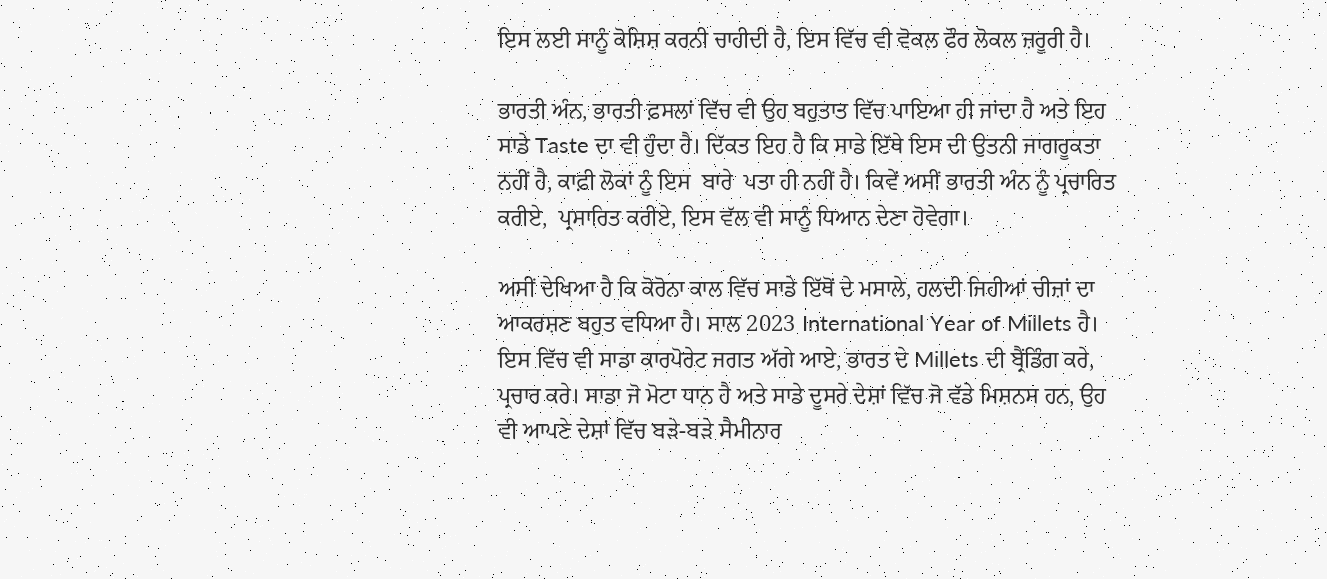ਇਸ ਲਈ ਸਾਨੂੰ ਕੋਸ਼ਿਸ਼ ਕਰਨੀ ਚਾਹੀਦੀ ਹੈ, ਇਸ ਵਿੱਚ ਵੀ ਵੋਕਲ ਫੌਰ ਲੋਕਲ ਜ਼ਰੂਰੀ ਹੈ।

ਭਾਰਤੀ ਅੰਨ, ਭਾਰਤੀ ਫ਼ਸਲਾਂ ਵਿੱਚ ਵੀ ਉਹ ਬਹੁਤਾਤ ਵਿੱਚ ਪਾਇਆ ਹੀ ਜਾਂਦਾ ਹੈ ਅਤੇ ਇਹ ਸਾਡੇ Taste ਦਾ ਵੀ ਹੁੰਦਾ ਹੈ। ਦਿੱਕਤ ਇਹ ਹੈ ਕਿ ਸਾਡੇ ਇੱਥੇ ਇਸ ਦੀ ਉਤਨੀ ਜਾਗਰੂਕਤਾ ਨਹੀਂ ਹੈ, ਕਾਫ਼ੀ ਲੋਕਾਂ ਨੂੰ ਇਸ  ਬਾਰੇ  ਪਤਾ ਹੀ ਨਹੀਂ ਹੈ। ਕਿਵੇਂ ਅਸੀਂ ਭਾਰਤੀ ਅੰਨ ਨੂੰ ਪ੍ਰਚਾਰਿਤ ਕਰੀਏ,  ਪ੍ਰਸਾਰਿਤ ਕਰੀਏ, ਇਸ ਵੱਲ ਵੀ ਸਾਨੂੰ ਧਿਆਨ ਦੇਣਾ ਹੋਵੇਗਾ।

ਅਸੀਂ ਦੇਖਿਆ ਹੈ ਕਿ ਕੋਰੋਨਾ ਕਾਲ ਵਿੱਚ ਸਾਡੇ ਇੱਥੋਂ ਦੇ ਮਸਾਲੇ, ਹਲਦੀ ਜਿਹੀਆਂ ਚੀਜ਼ਾਂ ਦਾ ਆਕਰਸ਼ਣ ਬਹੁਤ ਵਧਿਆ ਹੈ। ਸਾਲ 2023 International Year of Millets ਹੈ। ਇਸ ਵਿੱਚ ਵੀ ਸਾਡਾ ਕਾਰਪੋਰੇਟ ਜਗਤ ਅੱਗੇ ਆਏ, ਭਾਰਤ ਦੇ Millets ਦੀ ਬ੍ਰੈਂਡਿੰਗ ਕਰੇ, ਪ੍ਰਚਾਰ ਕਰੇ। ਸਾਡਾ ਜੋ ਮੋਟਾ ਧਾਨ ਹੈ ਅਤੇ ਸਾਡੇ ਦੂਸਰੇ ਦੇਸ਼ਾਂ ਵਿੱਚ ਜੋ ਵੱਡੇ ਮਿਸ਼ਨਸ ਹਨ, ਉਹ ਵੀ ਆਪਣੇ ਦੇਸ਼ਾਂ ਵਿੱਚ ਬੜੇ-ਬੜੇ ਸੈਮੀਨਾਰ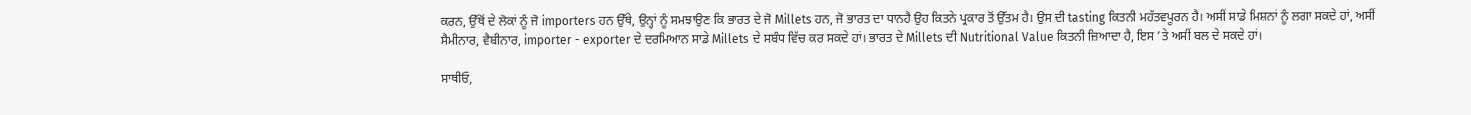ਕਰਨ, ਉੱਥੋਂ ਦੇ ਲੋਕਾਂ ਨੂੰ ਜੋ importers ਹਨ ਉੱਥੇ, ਉਨ੍ਹਾਂ ਨੂੰ ਸਮਝਾਉਣ ਕਿ ਭਾਰਤ ਦੇ ਜੋ Millets ਹਨ, ਜੋ ਭਾਰਤ ਦਾ ਧਾਨਹੈ ਉਹ ਕਿਤਨੇ ਪ੍ਰਕਾਰ ਤੋਂ ਉੱਤਮ ਹੈ। ਉਸ ਦੀ tasting ਕਿਤਨੀ ਮਹੱਤਵਪੂਰਨ ਹੈ। ਅਸੀਂ ਸਾਡੇ ਮਿਸ਼ਨਾਂ ਨੂੰ ਲਗਾ ਸਕਦੇ ਹਾਂ, ਅਸੀਂ ਸੈਮੀਨਾਰ, ਵੈਬੀਨਾਰ, importer - exporter ਦੇ ਦਰਮਿਆਨ ਸਾਡੇ Millets ਦੇ ਸਬੰਧ ਵਿੱਚ ਕਰ ਸਕਦੇ ਹਾਂ। ਭਾਰਤ ਦੇ Millets ਦੀ Nutritional Value ਕਿਤਨੀ ਜ਼ਿਆਦਾ ਹੈ, ਇਸ ’ਤੇ ਅਸੀਂ ਬਲ ਦੇ ਸਕਦੇ ਹਾਂ।

ਸਾਥੀਓ,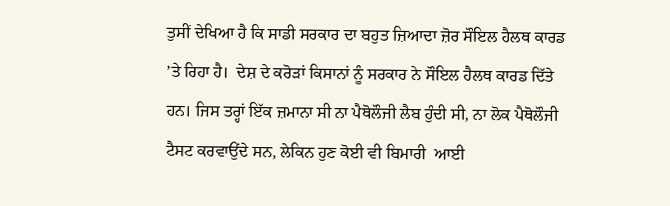ਤੁਸੀਂ ਦੇਖਿਆ ਹੈ ਕਿ ਸਾਡੀ ਸਰਕਾਰ ਦਾ ਬਹੁਤ ਜ਼ਿਆਦਾ ਜ਼ੋਰ ਸੌਇਲ ਹੈਲਥ ਕਾਰਡ ’ਤੇ ਰਿਹਾ ਹੈ।  ਦੇਸ਼ ਦੇ ਕਰੋੜਾਂ ਕਿਸਾਨਾਂ ਨੂੰ ਸਰਕਾਰ ਨੇ ਸੌਇਲ ਹੈਲਥ ਕਾਰਡ ਦਿੱਤੇ ਹਨ। ਜਿਸ ਤਰ੍ਹਾਂ ਇੱਕ ਜ਼ਮਾਨਾ ਸੀ ਨਾ ਪੈਥੋਲੌਜੀ ਲੈਬ ਹੁੰਦੀ ਸੀ, ਨਾ ਲੋਕ ਪੈਥੋਲੌਜੀ ਟੈਸਟ ਕਰਵਾਉਂਦੇ ਸਨ, ਲੇਕਿਨ ਹੁਣ ਕੋਈ ਵੀ ਬਿਮਾਰੀ  ਆਈ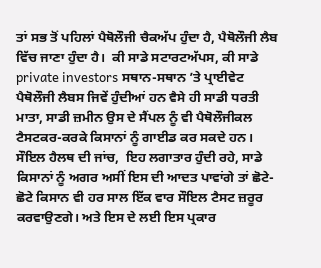ਤਾਂ ਸਭ ਤੋਂ ਪਹਿਲਾਂ ਪੈਥੋਲੌਜੀ ਚੈਕਅੱਪ ਹੁੰਦਾ ਹੈ, ਪੈਥੋਲੌਜੀ ਲੈਬ ਵਿੱਚ ਜਾਣਾ ਹੁੰਦਾ ਹੈ।  ਕੀ ਸਾਡੇ ਸਟਾਰਟਅੱਪਸ, ਕੀ ਸਾਡੇ private investors ਸਥਾਨ-ਸਥਾਨ ’ਤੇ ਪ੍ਰਾਈਵੇਟ ਪੈਥੋਲੌਜੀ ਲੈਬਸ ਜਿਵੇਂ ਹੁੰਦੀਆਂ ਹਨ ਵੈਸੇ ਹੀ ਸਾਡੀ ਧਰਤੀ ਮਾਤਾ, ਸਾਡੀ ਜ਼ਮੀਨ ਉਸ ਦੇ ਸੈਂਪਲ ਨੂੰ ਵੀ ਪੈਥੋਲੌਜੀਕਲ ਟੈਸਟਕਰ-ਕਰਕੇ ਕਿਸਾਨਾਂ ਨੂੰ ਗਾਈਡ ਕਰ ਸਕਦੇ ਹਨ। ਸੌਇਲ ਹੈਲਥ ਦੀ ਜਾਂਚ,  ਇਹ ਲਗਾਤਾਰ ਹੁੰਦੀ ਰਹੇ, ਸਾਡੇ ਕਿਸਾਨਾਂ ਨੂੰ ਅਗਰ ਅਸੀਂ ਇਸ ਦੀ ਆਦਤ ਪਾਵਾਂਗੇ ਤਾਂ ਛੋਟੇ-ਛੋਟੇ ਕਿਸਾਨ ਵੀ ਹਰ ਸਾਲ ਇੱਕ ਵਾਰ ਸੌਇਲ ਟੈਸਟ ਜ਼ਰੂਰ ਕਰਵਾਉਣਗੇ। ਅਤੇ ਇਸ ਦੇ ਲਈ ਇਸ ਪ੍ਰਕਾਰ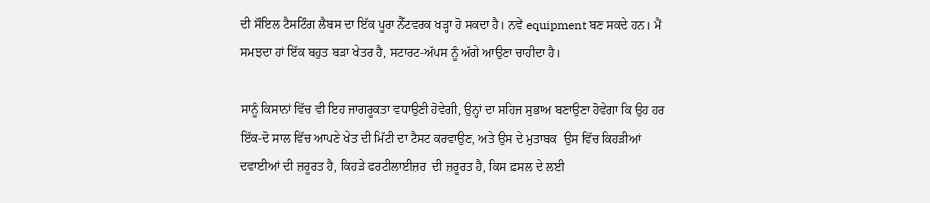ਦੀ ਸੌਇਲ ਟੈਸਟਿੰਗ ਲੈਬਸ ਦਾ ਇੱਕ ਪੂਰਾ ਨੈੱਟਵਰਕ ਖੜ੍ਹਾ ਹੋ ਸਕਦਾ ਹੈ। ਨਵੇਂ equipment ਬਣ ਸਕਦੇ ਹਨ। ਮੈਂ ਸਮਝਦਾ ਹਾਂ ਇੱਕ ਬਹੁਤ ਬੜਾ ਖੇਤਰ ਹੈ, ਸਟਾਰਟ-ਅੱਪਸ ਨੂੰ ਅੱਗੇ ਆਉਣਾ ਚਾਹੀਦਾ ਹੈ।

ਸਾਨੂੰ ਕਿਸਾਨਾਂ ਵਿੱਚ ਵੀ ਇਹ ਜਾਗਰੂਕਤਾ ਵਧਾਉਣੀ ਹੋਵੇਗੀ, ਉਨ੍ਹਾਂ ਦਾ ਸਹਿਜ ਸੁਭਾਅ ਬਣਾਉਣਾ ਹੋਵੇਗਾ ਕਿ ਉਹ ਹਰ ਇੱਕ-ਦੋ ਸਾਲ ਵਿੱਚ ਆਪਣੇ ਖੇਤ ਦੀ ਮਿੱਟੀ ਦਾ ਟੈਸਟ ਕਰਵਾਉਣ, ਅਤੇ ਉਸ ਦੇ ਮੁਤਾਬਕ  ਉਸ ਵਿੱਚ ਕਿਹੜੀਆਂ ਦਵਾਈਆਂ ਦੀ ਜ਼ਰੂਰਤ ਹੈ, ਕਿਹੜੇ ਫਰਟੀਲਾਈਜ਼ਰ  ਦੀ ਜ਼ਰੂਰਤ ਹੈ, ਕਿਸ ਫ਼ਸਲ ਦੇ ਲਈ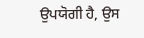ਉਪਯੋਗੀ ਹੈ, ਉਸ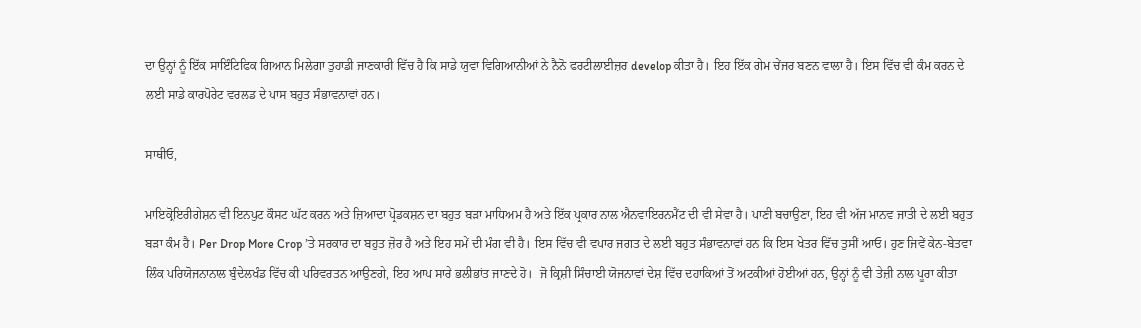ਦਾ ਉਨ੍ਹਾਂ ਨੂੰ ਇੱਕ ਸਾਇੰਟਿਫਿਕ ਗਿਆਨ ਮਿਲੇਗਾ ਤੁਹਾਡੀ ਜਾਣਕਾਰੀ ਵਿੱਚ ਹੈ ਕਿ ਸਾਡੇ ਯੁਵਾ ਵਿਗਿਆਨੀਆਂ ਨੇ ਨੈਨੋ ਫਰਟੀਲਾਈਜ਼ਰ develop ਕੀਤਾ ਹੈ। ਇਹ ਇੱਕ ਗੇਮ ਚੇਂਜਰ ਬਣਨ ਵਾਲਾ ਹੈ। ਇਸ ਵਿੱਚ ਵੀ ਕੰਮ ਕਰਨ ਦੇ ਲਈ ਸਾਡੇ ਕਾਰਪੋਰੇਟ ਵਰਲਡ ਦੇ ਪਾਸ ਬਹੁਤ ਸੰਭਾਵਨਾਵਾਂ ਹਨ।

ਸਾਥੀਓ,

ਮਾਇਕ੍ਰੋਇਰੀਗੇਸ਼ਨ ਵੀ ਇਨਪੁਟ ਕੌਸਟ ਘੱਟ ਕਰਨ ਅਤੇ ਜ਼ਿਆਦਾ ਪ੍ਰੋਡਕਸ਼ਨ ਦਾ ਬਹੁਤ ਬੜਾ ਮਾਧਿਅਮ ਹੈ ਅਤੇ ਇੱਕ ਪ੍ਰਕਾਰ ਨਾਲ ਐਨਵਾਇਰਨਮੈਂਟ ਦੀ ਵੀ ਸੇਵਾ ਹੈ। ਪਾਣੀ ਬਚਾਉਣਾ, ਇਹ ਵੀ ਅੱਜ ਮਾਨਵ ਜਾਤੀ ਦੇ ਲਈ ਬਹੁਤ ਬੜਾ ਕੰਮ ਹੈ। Per Drop More Crop ’ਤੇ ਸਰਕਾਰ ਦਾ ਬਹੁਤ ਜ਼ੋਰ ਹੈ ਅਤੇ ਇਹ ਸਮੇਂ ਦੀ ਮੰਗ ਵੀ ਹੈ। ਇਸ ਵਿੱਚ ਵੀ ਵਪਾਰ ਜਗਤ ਦੇ ਲਈ ਬਹੁਤ ਸੰਭਾਵਨਾਵਾਂ ਹਨ ਕਿ ਇਸ ਖੇਤਰ ਵਿੱਚ ਤੁਸੀਂ ਆਓ। ਹੁਣ ਜਿਵੇਂ ਕੇਨ-ਬੇਤਵਾ ਲਿੰਕ ਪਰਿਯੋਜਨਾਨਾਲ ਬੁੰਦੇਲਖੰਡ ਵਿੱਚ ਕੀ ਪਰਿਵਰਤਨ ਆਉਣਗੇ, ਇਹ ਆਪ ਸਾਰੇ ਭਲੀਭਾਂਤ ਜਾਣਦੇ ਹੋ।  ਜੋ ਕ੍ਰਿਸ਼ੀ ਸਿੰਚਾਈ ਯੋਜਨਾਵਾਂ ਦੇਸ਼ ਵਿੱਚ ਦਹਾਕਿਆਂ ਤੋਂ ਅਟਕੀਆਂ ਹੋਈਆਂ ਹਨ, ਉਨ੍ਹਾਂ ਨੂੰ ਵੀ ਤੇਜ਼ੀ ਨਾਲ ਪੂਰਾ ਕੀਤਾ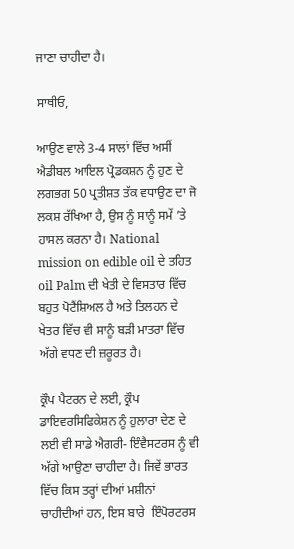ਜਾਣਾ ਚਾਹੀਦਾ ਹੈ।

ਸਾਥੀਓ,

ਆਉਣ ਵਾਲੇ 3-4 ਸਾਲਾਂ ਵਿੱਚ ਅਸੀਂ ਐਡੀਬਲ ਆਇਲ ਪ੍ਰੋਡਕਸ਼ਨ ਨੂੰ ਹੁਣ ਦੇ ਲਗਭਗ 50 ਪ੍ਰਤੀਸ਼ਤ ਤੱਕ ਵਧਾਉਣ ਦਾ ਜੋ ਲਕਸ਼ ਰੱਖਿਆ ਹੈ, ਉਸ ਨੂੰ ਸਾਨੂੰ ਸਮੇਂ ’ਤੇ ਹਾਸਲ ਕਰਨਾ ਹੈ। National mission on edible oil ਦੇ ਤਹਿਤ oil Palm ਦੀ ਖੇਤੀ ਦੇ ਵਿਸਤਾਰ ਵਿੱਚ ਬਹੁਤ ਪੋਟੈਂਸ਼ਿਅਲ ਹੈ ਅਤੇ ਤਿਲਹਨ ਦੇ ਖੇਤਰ ਵਿੱਚ ਵੀ ਸਾਨੂੰ ਬੜੀ ਮਾਤਰਾ ਵਿੱਚ ਅੱਗੇ ਵਧਣ ਦੀ ਜ਼ਰੂਰਤ ਹੈ।

ਕ੍ਰੌਪ ਪੈਟਰਨ ਦੇ ਲਈ, ਕ੍ਰੌਪ ਡਾਇਵਰਸਿਫਿਕੇਸ਼ਨ ਨੂੰ ਹੁਲਾਰਾ ਦੇਣ ਦੇ ਲਈ ਵੀ ਸਾਡੇ ਐਗਰੀ- ਇੰਵੈਸਟਰਸ ਨੂੰ ਵੀ ਅੱਗੇ ਆਉਣਾ ਚਾਹੀਦਾ ਹੈ। ਜਿਵੇਂ ਭਾਰਤ ਵਿੱਚ ਕਿਸ ਤਰ੍ਹਾਂ ਦੀਆਂ ਮਸ਼ੀਨਾਂ ਚਾਹੀਦੀਆਂ ਹਨ, ਇਸ ਬਾਰੇ  ਇੰਪੋਰਟਰਸ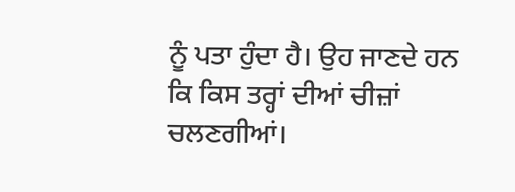ਨੂੰ ਪਤਾ ਹੁੰਦਾ ਹੈ। ਉਹ ਜਾਣਦੇ ਹਨ ਕਿ ਕਿਸ ਤਰ੍ਹਾਂ ਦੀਆਂ ਚੀਜ਼ਾਂ ਚਲਣਗੀਆਂ।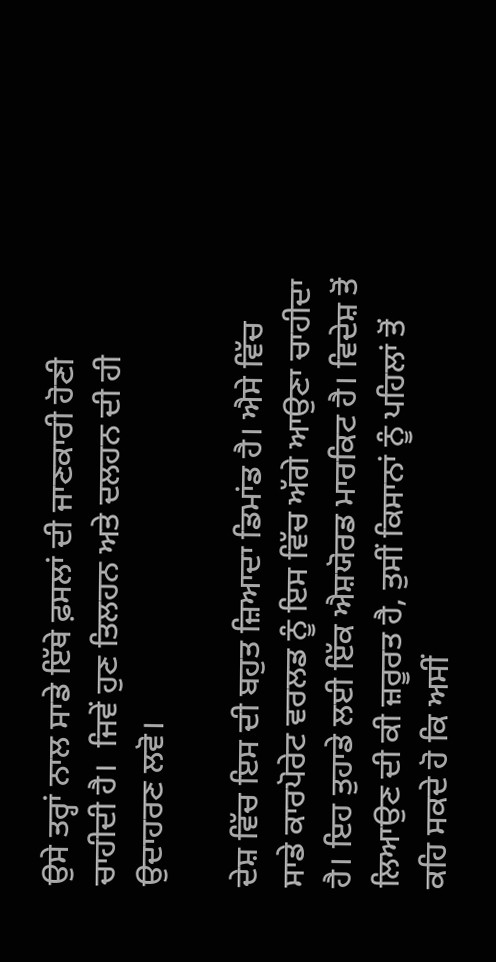ਉਸੇ ਤਰ੍ਹਾਂ ਨਾਲ ਸਾਡੇ ਇੱਥੇ ਫ਼ਸਲਾਂ ਦੀ ਜਾਣਕਾਰੀ ਹੋਣੀ ਚਾਹੀਦੀ ਹੈ।  ਜਿਵੇਂ ਹੁਣ ਤਿਲਹਨ ਅਤੇ ਦਲਹਨ ਦੀ ਹੀ ਉਦਾਹਰਣ ਲਵੋ।

ਦੇਸ਼ ਵਿੱਚ ਇਸ ਦੀ ਬਹੁਤ ਜ਼ਿਆਦਾ ਡਿਮਾਂਡ ਹੈ। ਐਸੇ ਵਿੱਚ ਸਾਡੇ ਕਾਰਪੋਰੇਟ ਵਰਲਡ ਨੂੰ ਇਸ ਵਿੱਚ ਅੱਗੇ ਆਉਣਾ ਚਾਹੀਦਾ ਹੈ। ਇਹ ਤੁਹਾਡੇ ਲਈ ਇੱਕ ਐਸ਼ਯੋਰਡ ਮਾਰਕਿਟ ਹੈ। ਵਿਦੇਸ਼ ਤੋਂ ਲਿਆਉਣ ਦੀ ਕੀ ਜ਼ਰੂਰਤ ਹੈ, ਤੁਸੀਂ ਕਿਸਾਨਾਂ ਨੂੰ ਪਹਿਲਾਂ ਤੋਂ ਕਹਿ ਸਕਦੇ ਹੋ ਕਿ ਅਸੀਂ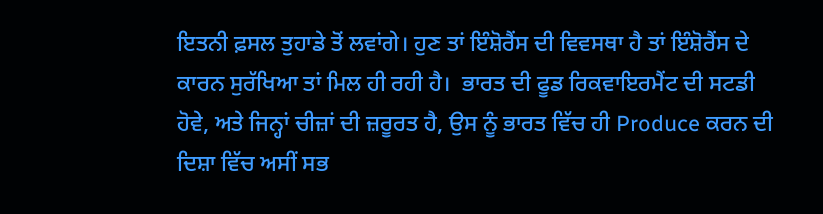ਇਤਨੀ ਫ਼ਸਲ ਤੁਹਾਡੇ ਤੋਂ ਲਵਾਂਗੇ। ਹੁਣ ਤਾਂ ਇੰਸ਼ੋਰੈਂਸ ਦੀ ਵਿਵਸਥਾ ਹੈ ਤਾਂ ਇੰਸ਼ੋਰੈਂਸ ਦੇ ਕਾਰਨ ਸੁਰੱਖਿਆ ਤਾਂ ਮਿਲ ਹੀ ਰਹੀ ਹੈ।  ਭਾਰਤ ਦੀ ਫੂਡ ਰਿਕਵਾਇਰਮੈਂਟ ਦੀ ਸਟਡੀ ਹੋਵੇ, ਅਤੇ ਜਿਨ੍ਹਾਂ ਚੀਜ਼ਾਂ ਦੀ ਜ਼ਰੂਰਤ ਹੈ, ਉਸ ਨੂੰ ਭਾਰਤ ਵਿੱਚ ਹੀ Produce ਕਰਨ ਦੀ ਦਿਸ਼ਾ ਵਿੱਚ ਅਸੀਂ ਸਭ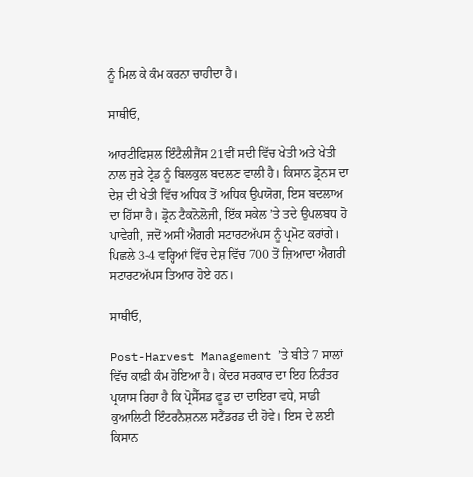ਨੂੰ ਮਿਲ ਕੇ ਕੰਮ ਕਰਨਾ ਚਾਹੀਦਾ ਹੈ।

ਸਾਥੀਓ,

ਆਰਟੀਫਿਸ਼ਲ ਇੰਟੈਲੀਜੈਂਸ 21ਵੀਂ ਸਦੀ ਵਿੱਚ ਖੇਤੀ ਅਤੇ ਖੇਤੀ ਨਾਲ ਜੁੜੇ ਟ੍ਰੇਡ ਨੂੰ ਬਿਲਕੁਲ ਬਦਲਣ ਵਾਲੀ ਹੈ। ਕਿਸਾਨ ਡ੍ਰੋਨਸ ਦਾ ਦੇਸ਼ ਦੀ ਖੇਤੀ ਵਿੱਚ ਅਧਿਕ ਤੋਂ ਅਧਿਕ ਉਪਯੋਗ, ਇਸ ਬਦਲਾਅ ਦਾ ਹਿੱਸਾ ਹੈ। ਡ੍ਰੋਨ ਟੈਕਨੋਲੋਜੀ, ਇੱਕ ਸਕੇਲ ’ਤੇ ਤਦੇ ਉਪਲਬਧ ਹੋ ਪਾਵੇਗੀ, ਜਦੋਂ ਅਸੀਂ ਐਗਰੀ ਸਟਾਰਟਅੱਪਸ ਨੂੰ ਪ੍ਰਮੋਟ ਕਰਾਂਗੇ। ਪਿਛਲੇ 3-4 ਵਰ੍ਹਿਆਂ ਵਿੱਚ ਦੇਸ਼ ਵਿੱਚ 700 ਤੋਂ ਜ਼ਿਆਦਾ ਐਗਰੀ ਸਟਾਰਟਅੱਪਸ ਤਿਆਰ ਹੋਏ ਹਨ।

ਸਾਥੀਓ,

Post-Harvest Management ’ਤੇ ਬੀਤੇ 7 ਸਾਲਾਂ ਵਿੱਚ ਕਾਫ਼ੀ ਕੰਮ ਹੋਇਆ ਹੈ। ਕੇਂਦਰ ਸਰਕਾਰ ਦਾ ਇਹ ਨਿਰੰਤਰ ਪ੍ਰਯਾਸ ਰਿਹਾ ਹੈ ਕਿ ਪ੍ਰੋਸੈੱਸਡ ਫੂਡ ਦਾ ਦਾਇਰਾ ਵਧੇ, ਸਾਡੀ ਕੁਆਲਿਟੀ ਇੰਟਰਨੈਸ਼ਨਲ ਸਟੈਂਡਰਡ ਦੀ ਹੋਵੇ। ਇਸ ਦੇ ਲਈ ਕਿਸਾਨ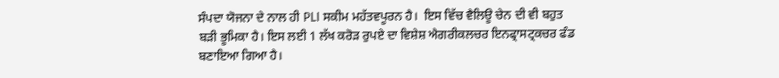ਸੰਪਦਾ ਯੋਜਨਾ ਦੇ ਨਾਲ ਹੀ PLI ਸਕੀਮ ਮਹੱਤਵਪੂਰਨ ਹੈ।  ਇਸ ਵਿੱਚ ਵੈਲਿਊ ਚੇਨ ਦੀ ਵੀ ਬਹੁਤ ਬੜੀ ਭੂਮਿਕਾ ਹੈ। ਇਸ ਲਈ 1 ਲੱਖ ਕਰੋੜ ਰੁਪਏ ਦਾ ਵਿਸ਼ੇਸ਼ ਐਗਰੀਕਲਚਰ ਇਨਫ੍ਰਾਸਟ੍ਰਕਚਰ ਫੰਡ ਬਣਾਇਆ ਗਿਆ ਹੈ।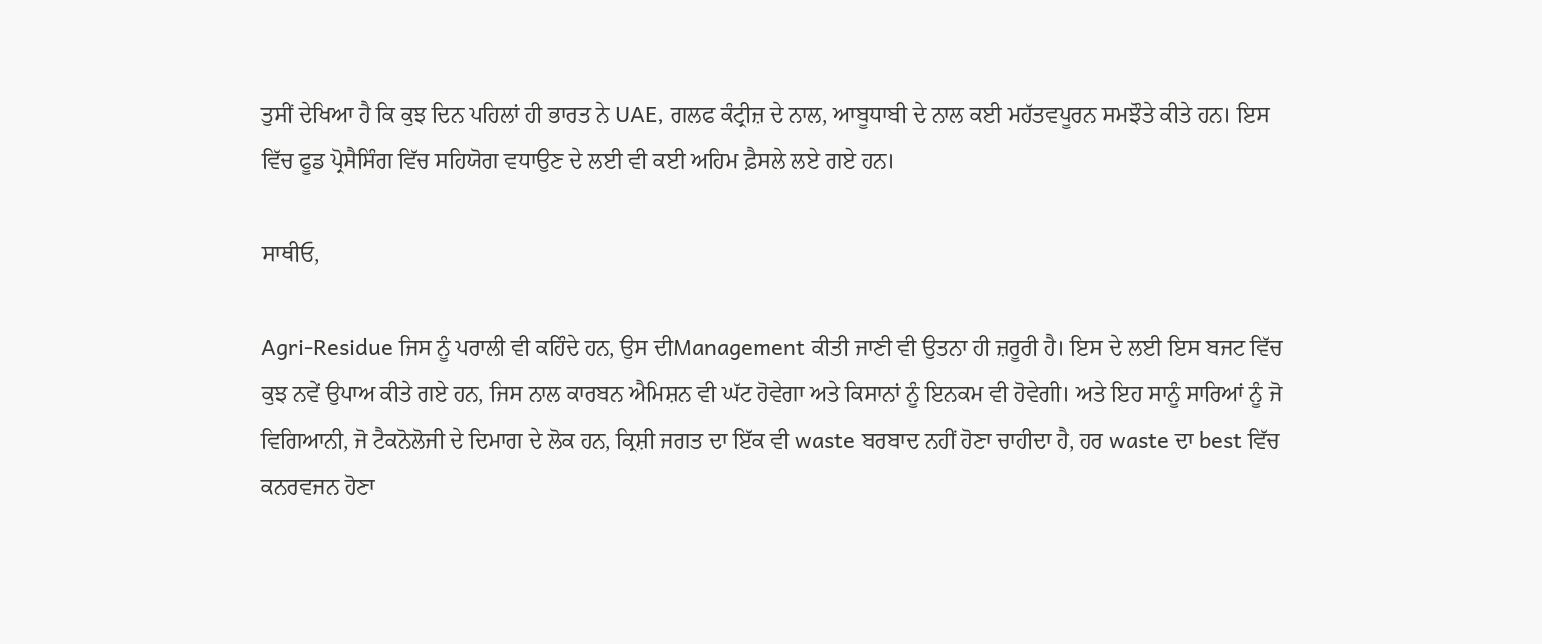ਤੁਸੀਂ ਦੇਖਿਆ ਹੈ ਕਿ ਕੁਝ ਦਿਨ ਪਹਿਲਾਂ ਹੀ ਭਾਰਤ ਨੇ UAE, ਗਲਫ ਕੰਟ੍ਰੀਜ਼ ਦੇ ਨਾਲ, ਆਬੂਧਾਬੀ ਦੇ ਨਾਲ ਕਈ ਮਹੱਤਵਪੂਰਨ ਸਮਝੌਤੇ ਕੀਤੇ ਹਨ। ਇਸ ਵਿੱਚ ਫੂਡ ਪ੍ਰੋਸੈਸਿੰਗ ਵਿੱਚ ਸਹਿਯੋਗ ਵਧਾਉਣ ਦੇ ਲਈ ਵੀ ਕਈ ਅਹਿਮ ਫ਼ੈਸਲੇ ਲਏ ਗਏ ਹਨ।

ਸਾਥੀਓ,

Agri-Residue ਜਿਸ ਨੂੰ ਪਰਾਲੀ ਵੀ ਕਹਿੰਦੇ ਹਨ, ਉਸ ਦੀManagement ਕੀਤੀ ਜਾਣੀ ਵੀ ਉਤਨਾ ਹੀ ਜ਼ਰੂਰੀ ਹੈ। ਇਸ ਦੇ ਲਈ ਇਸ ਬਜਟ ਵਿੱਚ ਕੁਝ ਨਵੇਂ ਉਪਾਅ ਕੀਤੇ ਗਏ ਹਨ, ਜਿਸ ਨਾਲ ਕਾਰਬਨ ਐਮਿਸ਼ਨ ਵੀ ਘੱਟ ਹੋਵੇਗਾ ਅਤੇ ਕਿਸਾਨਾਂ ਨੂੰ ਇਨਕਮ ਵੀ ਹੋਵੇਗੀ। ਅਤੇ ਇਹ ਸਾਨੂੰ ਸਾਰਿਆਂ ਨੂੰ ਜੋ ਵਿਗਿਆਨੀ, ਜੋ ਟੈਕਨੋਲੋਜੀ ਦੇ ਦਿਮਾਗ ਦੇ ਲੋਕ ਹਨ, ਕ੍ਰਿਸ਼ੀ ਜਗਤ ਦਾ ਇੱਕ ਵੀ waste ਬਰਬਾਦ ਨਹੀਂ ਹੋਣਾ ਚਾਹੀਦਾ ਹੈ, ਹਰ waste ਦਾ best ਵਿੱਚ ਕਨਰਵਜਨ ਹੋਣਾ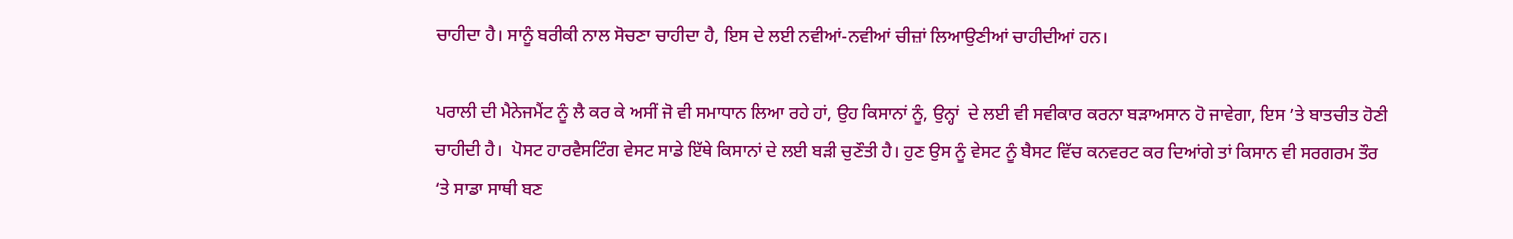ਚਾਹੀਦਾ ਹੈ। ਸਾਨੂੰ ਬਰੀਕੀ ਨਾਲ ਸੋਚਣਾ ਚਾਹੀਦਾ ਹੈ, ਇਸ ਦੇ ਲਈ ਨਵੀਆਂ-ਨਵੀਆਂ ਚੀਜ਼ਾਂ ਲਿਆਉਣੀਆਂ ਚਾਹੀਦੀਆਂ ਹਨ।

ਪਰਾਲੀ ਦੀ ਮੈਨੇਜਮੈਂਟ ਨੂੰ ਲੈ ਕਰ ਕੇ ਅਸੀਂ ਜੋ ਵੀ ਸਮਾਧਾਨ ਲਿਆ ਰਹੇ ਹਾਂ, ਉਹ ਕਿਸਾਨਾਂ ਨੂੰ, ਉਨ੍ਹਾਂ  ਦੇ ਲਈ ਵੀ ਸਵੀਕਾਰ ਕਰਨਾ ਬੜਾਅਸਾਨ ਹੋ ਜਾਵੇਗਾ, ਇਸ ’ਤੇ ਬਾਤਚੀਤ ਹੋਣੀ ਚਾਹੀਦੀ ਹੈ।  ਪੋਸਟ ਹਾਰਵੈਸਟਿੰਗ ਵੇਸਟ ਸਾਡੇ ਇੱਥੇ ਕਿਸਾਨਾਂ ਦੇ ਲਈ ਬੜੀ ਚੁਣੌਤੀ ਹੈ। ਹੁਣ ਉਸ ਨੂੰ ਵੇਸਟ ਨੂੰ ਬੈਸਟ ਵਿੱਚ ਕਨਵਰਟ ਕਰ ਦਿਆਂਗੇ ਤਾਂ ਕਿਸਾਨ ਵੀ ਸਰਗਰਮ ਤੌਰ ‘ਤੇ ਸਾਡਾ ਸਾਥੀ ਬਣ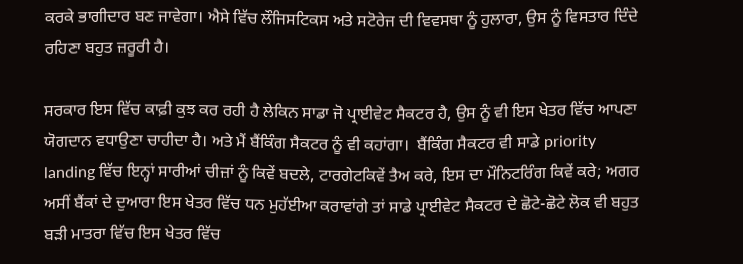ਕਰਕੇ ਭਾਗੀਦਾਰ ਬਣ ਜਾਵੇਗਾ। ਐਸੇ ਵਿੱਚ ਲੌਜਿਸਟਿਕਸ ਅਤੇ ਸਟੋਰੇਜ ਦੀ ਵਿਵਸਥਾ ਨੂੰ ਹੁਲਾਰਾ, ਉਸ ਨੂੰ ਵਿਸਤਾਰ ਦਿੰਦੇ ਰਹਿਣਾ ਬਹੁਤ ਜ਼ਰੂਰੀ ਹੈ।

ਸਰਕਾਰ ਇਸ ਵਿੱਚ ਕਾਫ਼ੀ ਕੁਝ ਕਰ ਰਹੀ ਹੈ ਲੇਕਿਨ ਸਾਡਾ ਜੋ ਪ੍ਰਾਈਵੇਟ ਸੈਕਟਰ ਹੈ, ਉਸ ਨੂੰ ਵੀ ਇਸ ਖੇਤਰ ਵਿੱਚ ਆਪਣਾ ਯੋਗਦਾਨ ਵਧਾਉਣਾ ਚਾਹੀਦਾ ਹੈ। ਅਤੇ ਮੈਂ ਬੈਂਕਿੰਗ ਸੈਕਟਰ ਨੂੰ ਵੀ ਕਹਾਂਗਾ।  ਬੈਂਕਿੰਗ ਸੈਕਟਰ ਵੀ ਸਾਡੇ priority landing ਵਿੱਚ ਇਨ੍ਹਾਂ ਸਾਰੀਆਂ ਚੀਜ਼ਾਂ ਨੂੰ ਕਿਵੇਂ ਬਦਲੇ, ਟਾਰਗੇਟਕਿਵੇਂ ਤੈਅ ਕਰੇ, ਇਸ ਦਾ ਮੌਨਿਟਰਿੰਗ ਕਿਵੇਂ ਕਰੇ; ਅਗਰ ਅਸੀਂ ਬੈਂਕਾਂ ਦੇ ਦੁਆਰਾ ਇਸ ਖੇਤਰ ਵਿੱਚ ਧਨ ਮੁਹੱਈਆ ਕਰਾਵਾਂਗੇ ਤਾਂ ਸਾਡੇ ਪ੍ਰਾਈਵੇਟ ਸੈਕਟਰ ਦੇ ਛੋਟੇ-ਛੋਟੇ ਲੋਕ ਵੀ ਬਹੁਤ ਬੜੀ ਮਾਤਰਾ ਵਿੱਚ ਇਸ ਖੇਤਰ ਵਿੱਚ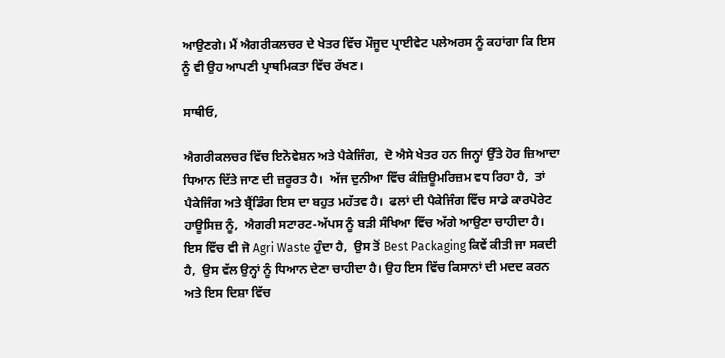ਆਉਣਗੇ। ਮੈਂ ਐਗਰੀਕਲਚਰ ਦੇ ਖੇਤਰ ਵਿੱਚ ਮੌਜੂਦ ਪ੍ਰਾਈਵੇਟ ਪਲੇਅਰਸ ਨੂੰ ਕਹਾਂਗਾ ਕਿ ਇਸ ਨੂੰ ਵੀ ਉਹ ਆਪਣੀ ਪ੍ਰਾਥਮਿਕਤਾ ਵਿੱਚ ਰੱਖਣ।

ਸਾਥੀਓ,

ਐਗਰੀਕਲਚਰ ਵਿੱਚ ਇਨੋਵੇਸ਼ਨ ਅਤੇ ਪੈਕੇਜਿੰਗ,  ਦੋ ਐਸੇ ਖੇਤਰ ਹਨ ਜਿਨ੍ਹਾਂ ਉੱਤੇ ਹੋਰ ਜ਼ਿਆਦਾ ਧਿਆਨ ਦਿੱਤੇ ਜਾਣ ਦੀ ਜ਼ਰੂਰਤ ਹੈ।  ਅੱਜ ਦੁਨੀਆ ਵਿੱਚ ਕੰਜ਼ਿਊਮਰਿਜ਼ਮ ਵਧ ਰਿਹਾ ਹੈ,  ਤਾਂ ਪੈਕੇਜਿੰਗ ਅਤੇ ਬ੍ਰੈਂਡਿੰਗ ਇਸ ਦਾ ਬਹੁਤ ਮਹੱਤਵ ਹੈ।  ਫਲਾਂ ਦੀ ਪੈਕੇਜਿੰਗ ਵਿੱਚ ਸਾਡੇ ਕਾਰਪੋਰੇਟ ਹਾਊਸਿਜ਼ ਨੂੰ,  ਐਗਰੀ ਸਟਾਰਟ-ਅੱਪਸ ਨੂੰ ਬੜੀ ਸੰਖਿਆ ਵਿੱਚ ਅੱਗੇ ਆਉਣਾ ਚਾਹੀਦਾ ਹੈ।  ਇਸ ਵਿੱਚ ਵੀ ਜੋ Agri Waste ਹੁੰਦਾ ਹੈ,  ਉਸ ਤੋਂ Best Packaging ਕਿਵੇਂ ਕੀਤੀ ਜਾ ਸਕਦੀ ਹੈ,  ਉਸ ਵੱਲ ਉਨ੍ਹਾਂ ਨੂੰ ਧਿਆਨ ਦੇਣਾ ਚਾਹੀਦਾ ਹੈ। ਉਹ ਇਸ ਵਿੱਚ ਕਿਸਾਨਾਂ ਦੀ ਮਦਦ ਕਰਨ ਅਤੇ ਇਸ ਦਿਸ਼ਾ ਵਿੱਚ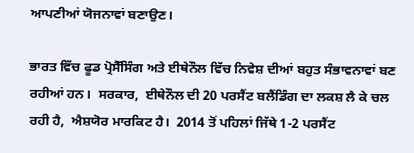ਆਪਣੀਆਂ ਯੋਜਨਾਵਾਂ ਬਣਾਉਣ।

ਭਾਰਤ ਵਿੱਚ ਫੂਡ ਪ੍ਰੋਸੈੱਸਿੰਗ ਅਤੇ ਈਥੇਨੌਲ ਵਿੱਚ ਨਿਵੇਸ਼ ਦੀਆਂ ਬਹੁਤ ਸੰਭਾਵਨਾਵਾਂ ਬਣ ਰਹੀਆਂ ਹਨ।  ਸਰਕਾਰ,  ਈਥੇਨੌਲ ਦੀ 20 ਪਰਸੈਂਟ ਬਲੈਂਡਿੰਗ ਦਾ ਲਕਸ਼ ਲੈ ਕੇ ਚਲ ਰਹੀ ਹੈ,  ਐਸ਼ਯੋਰ ਮਾਰਕਿਟ ਹੈ।  2014 ਤੋਂ ਪਹਿਲਾਂ ਜਿੱਥੇ 1-2 ਪਰਸੈਂਟ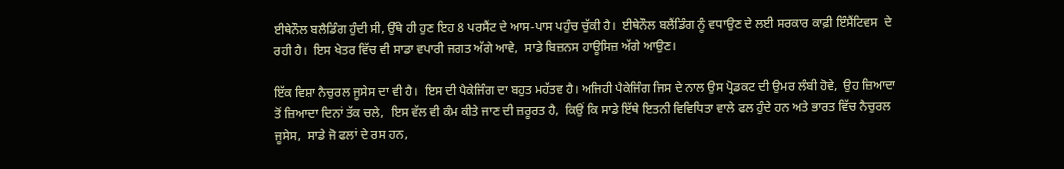ਈਥੇਨੌਲ ਬਲੈਡਿੰਗ ਹੁੰਦੀ ਸੀ, ਉੱਥੇ ਹੀ ਹੁਣ ਇਹ 8 ਪਰਸੈਂਟ ਦੇ ਆਸ-ਪਾਸ ਪਹੁੰਚ ਚੁੱਕੀ ਹੈ।  ਈਥੇਨੌਲ ਬਲੈਂਡਿੰਗ ਨੂੰ ਵਧਾਉਣ ਦੇ ਲਈ ਸਰਕਾਰ ਕਾਫ਼ੀ ਇੰਸੈਂਟਿਵਸ  ਦੇ ਰਹੀ ਹੈ।  ਇਸ ਖੇਤਰ ਵਿੱਚ ਵੀ ਸਾਡਾ ਵਪਾਰੀ ਜਗਤ ਅੱਗੇ ਆਵੇ,  ਸਾਡੇ ਬਿਜ਼ਨਸ ਹਾਊਸਿਜ਼ ਅੱਗੇ ਆਉਣ।

ਇੱਕ ਵਿਸ਼ਾ ਨੈਚੁਰਲ ਜੂਸੇਸ ਦਾ ਵੀ ਹੈ।  ਇਸ ਦੀ ਪੈਕੇਜਿੰਗ ਦਾ ਬਹੁਤ ਮਹੱਤਵ ਹੈ। ਅਜਿਹੀ ਪੈਕੇਜਿੰਗ ਜਿਸ ਦੇ ਨਾਲ ਉਸ ਪ੍ਰੋਡਕਟ ਦੀ ਉਮਰ ਲੰਬੀ ਹੋਵੇ,  ਉਹ ਜ਼ਿਆਦਾ ਤੋਂ ਜ਼ਿਆਦਾ ਦਿਨਾਂ ਤੱਕ ਚਲੇ,  ਇਸ ਵੱਲ ਵੀ ਕੰਮ ਕੀਤੇ ਜਾਣ ਦੀ ਜ਼ਰੂਰਤ ਹੈ,  ਕਿਉਂ ਕਿ ਸਾਡੇ ਇੱਥੇ ਇਤਨੀ ਵਿਵਿਧਿਤਾ ਵਾਲੇ ਫਲ ਹੁੰਦੇ ਹਨ ਅਤੇ ਭਾਰਤ ਵਿੱਚ ਨੈਚੁਰਲ ਜੂਸੇਸ,  ਸਾਡੇ ਜੋ ਫਲਾਂ ਦੇ ਰਸ ਹਨ,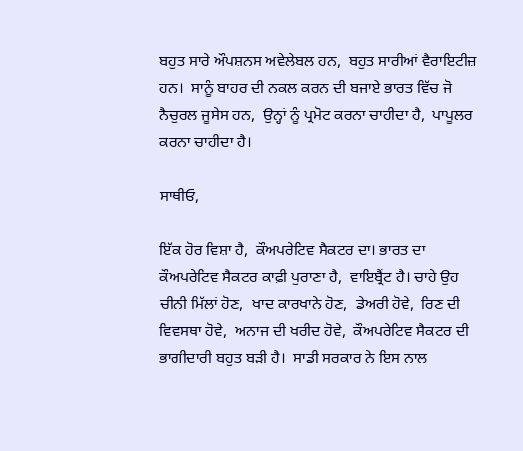ਬਹੁਤ ਸਾਰੇ ਔਪਸ਼ਨਸ ਅਵੇਲੇਬਲ ਹਨ,  ਬਹੁਤ ਸਾਰੀਆਂ ਵੈਰਾਇਟੀਜ਼ ਹਨ।  ਸਾਨੂੰ ਬਾਹਰ ਦੀ ਨਕਲ ਕਰਨ ਦੀ ਬਜਾਏ ਭਾਰਤ ਵਿੱਚ ਜੋ ਨੈਚੁਰਲ ਜੂਸੇਸ ਹਨ,  ਉਨ੍ਹਾਂ ਨੂੰ ਪ੍ਰਮੋਟ ਕਰਨਾ ਚਾਹੀਦਾ ਹੈ,  ਪਾਪੂਲਰ ਕਰਨਾ ਚਾਹੀਦਾ ਹੈ।

ਸਾਥੀਓ,

ਇੱਕ ਹੋਰ ਵਿਸ਼ਾ ਹੈ,  ਕੌਅਪਰੇਟਿਵ ਸੈਕਟਰ ਦਾ। ਭਾਰਤ ਦਾ ਕੌਅਪਰੇਟਿਵ ਸੈਕਟਰ ਕਾਫ਼ੀ ਪੁਰਾਣਾ ਹੈ,  ਵਾਇਬ੍ਰੈਂਟ ਹੈ। ਚਾਹੇ ਉਹ ਚੀਨੀ ਮਿੱਲਾਂ ਹੋਣ,  ਖਾਦ ਕਾਰਖਾਨੇ ਹੋਣ,  ਡੇਅਰੀ ਹੋਵੇ,  ਰਿਣ ਦੀ ਵਿਵਸਥਾ ਹੋਵੇ,  ਅਨਾਜ ਦੀ ਖਰੀਦ ਹੋਵੇ,  ਕੌਅਪਰੇਟਿਵ ਸੈਕਟਰ ਦੀ ਭਾਗੀਦਾਰੀ ਬਹੁਤ ਬੜੀ ਹੈ।  ਸਾਡੀ ਸਰਕਾਰ ਨੇ ਇਸ ਨਾਲ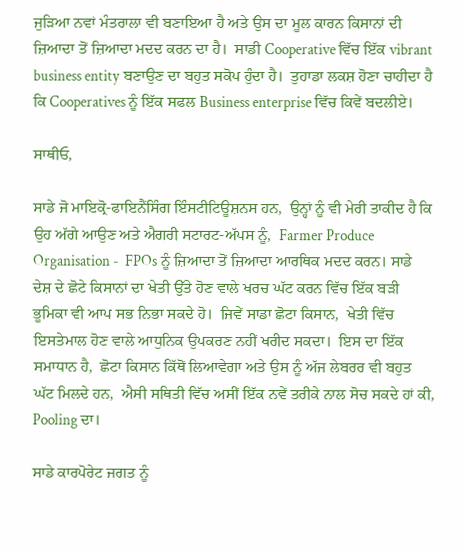ਜੁੜਿਆ ਨਵਾਂ ਮੰਤਰਾਲਾ ਵੀ ਬਣਾਇਆ ਹੈ ਅਤੇ ਉਸ ਦਾ ਮੂਲ ਕਾਰਨ ਕਿਸਾਨਾਂ ਦੀ ਜ਼ਿਆਦਾ ਤੋਂ ਜ਼ਿਆਦਾ ਮਦਦ ਕਰਨ ਦਾ ਹੈ।  ਸਾਡੀ Cooperative ਵਿੱਚ ਇੱਕ vibrant business entity ਬਣਾਉਣ ਦਾ ਬਹੁਤ ਸਕੋਪ ਹੁੰਦਾ ਹੈ।  ਤੁਹਾਡਾ ਲਕਸ਼ ਹੋਣਾ ਚਾਹੀਦਾ ਹੈ ਕਿ Cooperatives ਨੂੰ ਇੱਕ ਸਫਲ Business enterprise ਵਿੱਚ ਕਿਵੇਂ ਬਦਲੀਏ।

ਸਾਥੀਓ,

ਸਾਡੇ ਜੋ ਮਾਇਕ੍ਰੋ-ਫਾਇਨੈਂਸਿੰਗ ਇੰਸਟੀਟਿਊਸ਼ਨਸ ਹਨ,  ਉਨ੍ਹਾਂ ਨੂੰ ਵੀ ਮੇਰੀ ਤਾਕੀਦ ਹੈ ਕਿ ਉਹ ਅੱਗੇ ਆਉਣ ਅਤੇ ਐਗਰੀ ਸਟਾਰਟ-ਅੱਪਸ ਨੂੰ,  Farmer Produce Organisation -  FPOs ਨੂੰ ਜ਼ਿਆਦਾ ਤੋਂ ਜ਼ਿਆਦਾ ਆਰਥਿਕ ਮਦਦ ਕਰਨ। ਸਾਡੇ ਦੇਸ਼ ਦੇ ਛੋਟੇ ਕਿਸਾਨਾਂ ਦਾ ਖੇਤੀ ਉੱਤੇ ਹੋਣ ਵਾਲੇ ਖਰਚ ਘੱਟ ਕਰਨ ਵਿੱਚ ਇੱਕ ਬੜੀ ਭੂਮਿਕਾ ਵੀ ਆਪ ਸਭ ਨਿਭਾ ਸਕਦੇ ਹੋ।  ਜਿਵੇਂ ਸਾਡਾ ਛੋਟਾ ਕਿਸਾਨ,  ਖੇਤੀ ਵਿੱਚ ਇਸਤੇਮਾਲ ਹੋਣ ਵਾਲੇ ਆਧੁਨਿਕ ਉਪਕਰਣ ਨਹੀਂ ਖਰੀਦ ਸਕਦਾ।  ਇਸ ਦਾ ਇੱਕ ਸਮਾਧਾਨ ਹੈ,  ਛੋਟਾ ਕਿਸਾਨ ਕਿੱਥੋਂ ਲਿਆਵੇਗਾ ਅਤੇ ਉਸ ਨੂੰ ਅੱਜ ਲੇਬਰਰ ਵੀ ਬਹੁਤ ਘੱਟ ਮਿਲਦੇ ਹਨ,  ਐਸੀ ਸਥਿਤੀ ਵਿੱਚ ਅਸੀਂ ਇੱਕ ਨਵੇਂ ਤਰੀਕੇ ਨਾਲ ਸੋਚ ਸਕਦੇ ਹਾਂ ਕੀ,  Pooling ਦਾ।

ਸਾਡੇ ਕਾਰਪੋਰੇਟ ਜਗਤ ਨੂੰ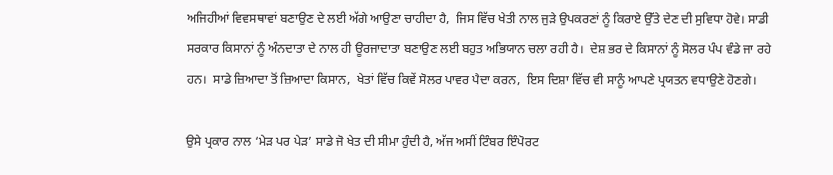ਅਜਿਹੀਆਂ ਵਿਵਸਥਾਵਾਂ ਬਣਾਉਣ ਦੇ ਲਈ ਅੱਗੇ ਆਉਣਾ ਚਾਹੀਦਾ ਹੈ,  ਜਿਸ ਵਿੱਚ ਖੇਤੀ ਨਾਲ ਜੁੜੇ ਉਪਕਰਣਾਂ ਨੂੰ ਕਿਰਾਏ ਉੱਤੇ ਦੇਣ ਦੀ ਸੁਵਿਧਾ ਹੋਵੇ। ਸਾਡੀ ਸਰਕਾਰ ਕਿਸਾਨਾਂ ਨੂੰ ਅੰਨਦਾਤਾ ਦੇ ਨਾਲ ਹੀ ਊਰਜਾਦਾਤਾ ਬਣਾਉਣ ਲਈ ਬਹੁਤ ਅਭਿਯਾਨ ਚਲਾ ਰਹੀ ਹੈ।  ਦੇਸ਼ ਭਰ ਦੇ ਕਿਸਾਨਾਂ ਨੂੰ ਸੋਲਰ ਪੰਪ ਵੰਡੇ ਜਾ ਰਹੇ ਹਨ।  ਸਾਡੇ ਜ਼ਿਆਦਾ ਤੋਂ ਜ਼ਿਆਦਾ ਕਿਸਾਨ,  ਖੇਤਾਂ ਵਿੱਚ ਕਿਵੇਂ ਸੋਲਰ ਪਾਵਰ ਪੈਦਾ ਕਰਨ,  ਇਸ ਦਿਸ਼ਾ ਵਿੱਚ ਵੀ ਸਾਨੂੰ ਆਪਣੇ ਪ੍ਰਯਤਨ ਵਧਾਉਣੇ ਹੋਣਗੇ।

ਉਸੇ ਪ੍ਰਕਾਰ ਨਾਲ ‘ਮੇੜ ਪਰ ਪੇੜ’ ਸਾਡੇ ਜੋ ਖੇਤ ਦੀ ਸੀਮਾ ਹੁੰਦੀ ਹੈ, ਅੱਜ ਅਸੀਂ ਟਿੰਬਰ ਇੰਪੋਰਟ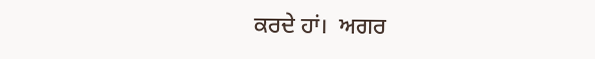ਕਰਦੇ ਹਾਂ।  ਅਗਰ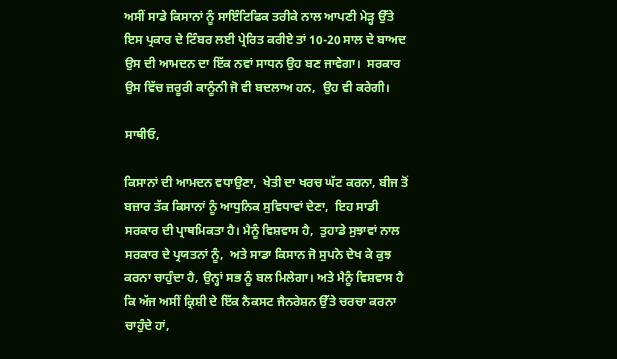ਅਸੀਂ ਸਾਡੇ ਕਿਸਾਨਾਂ ਨੂੰ ਸਾਇੰਟਿਫਿਕ ਤਰੀਕੇ ਨਾਲ ਆਪਣੀ ਮੇੜ੍ਹ ਉੱਤੇ ਇਸ ਪ੍ਰਕਾਰ ਦੇ ਟਿੰਬਰ ਲਈ ਪ੍ਰੇਰਿਤ ਕਰੀਏ ਤਾਂ 10-20 ਸਾਲ ਦੇ ਬਾਅਦ ਉਸ ਦੀ ਆਮਦਨ ਦਾ ਇੱਕ ਨਵਾਂ ਸਾਧਨ ਉਹ ਬਣ ਜਾਵੇਗਾ।  ਸਰਕਾਰ ਉਸ ਵਿੱਚ ਜ਼ਰੂਰੀ ਕਾਨੂੰਨੀ ਜੋ ਵੀ ਬਦਲਾਅ ਹਨ,  ਉਹ ਵੀ ਕਰੇਗੀ।

ਸਾਥੀਓ,

ਕਿਸਾਨਾਂ ਦੀ ਆਮਦਨ ਵਧਾਉਣਾ,  ਖੇਤੀ ਦਾ ਖਰਚ ਘੱਟ ਕਰਨਾ, ਬੀਜ ਤੋਂ ਬਜ਼ਾਰ ਤੱਕ ਕਿਸਾਨਾਂ ਨੂੰ ਆਧੁਨਿਕ ਸੁਵਿਧਾਵਾਂ ਦੇਣਾ,  ਇਹ ਸਾਡੀ ਸਰਕਾਰ ਦੀ ਪ੍ਰਾਥਮਿਕਤਾ ਹੈ। ਮੈਨੂੰ ਵਿਸ਼ਵਾਸ ਹੈ,  ਤੁਹਾਡੇ ਸੁਝਾਵਾਂ ਨਾਲ ਸਰਕਾਰ ਦੇ ਪ੍ਰਯਤਨਾਂ ਨੂੰ,  ਅਤੇ ਸਾਡਾ ਕਿਸਾਨ ਜੋ ਸੁਪਨੇ ਦੇਖ ਕੇ ਕੁਝ ਕਰਨਾ ਚਾਹੁੰਦਾ ਹੈ, ਉਨ੍ਹਾਂ ਸਭ ਨੂੰ ਬਲ ਮਿਲੇਗਾ। ਅਤੇ ਮੈਨੂੰ ਵਿਸ਼ਵਾਸ ਹੈ ਕਿ ਅੱਜ ਅਸੀਂ ਕ੍ਰਿਸ਼ੀ ਦੇ ਇੱਕ ਨੈਕਸਟ ਜੈਨਰੇਸ਼ਨ ਉੱਤੇ ਚਰਚਾ ਕਰਨਾ ਚਾਹੁੰਦੇ ਹਾਂ,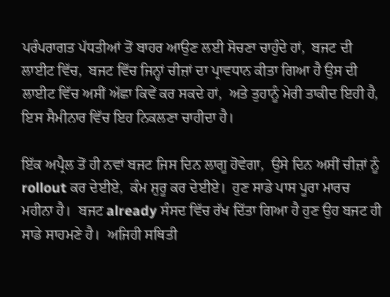ਪਰੰਪਰਾਗਤ ਪੱਧਤੀਆਂ ਤੋਂ ਬਾਹਰ ਆਉਣ ਲਈ ਸੋਚਣਾ ਚਾਹੁੰਦੇ ਹਾਂ,  ਬਜਟ ਦੀ ਲਾਈਟ ਵਿੱਚ,  ਬਜਟ ਵਿੱਚ ਜਿਨ੍ਹਾਂ ਚੀਜ਼ਾਂ ਦਾ ਪ੍ਰਾਵਧਾਨ ਕੀਤਾ ਗਿਆ ਹੈ ਉਸ ਦੀ ਲਾਈਟ ਵਿੱਚ ਅਸੀਂ ਅੱਛਾ ਕਿਵੇਂ ਕਰ ਸਕਦੇ ਹਾਂ,  ਅਤੇ ਤੁਹਾਨੂੰ ਮੇਰੀ ਤਾਕੀਦ ਇਹੀ ਹੈ,  ਇਸ ਸੈਮੀਨਾਰ ਵਿੱਚ ਇਹ ਨਿਕਲਣਾ ਚਾਹੀਦਾ ਹੈ।

ਇੱਕ ਅਪ੍ਰੈਲ ਤੋਂ ਹੀ ਨਵਾਂ ਬਜਟ ਜਿਸ ਦਿਨ ਲਾਗੂ ਹੋਵੇਗਾ,  ਉਸੇ ਦਿਨ ਅਸੀਂ ਚੀਜ਼ਾਂ ਨੂੰ rollout ਕਰ ਦੇਈਏ,  ਕੰਮ ਸ਼ੁਰੂ ਕਰ ਦੇਈਏ।  ਹੁਣ ਸਾਡੇ ਪਾਸ ਪੂਰਾ ਮਾਰਚ ਮਹੀਨਾ ਹੈ।  ਬਜਟ already ਸੰਸਦ ਵਿੱਚ ਰੱਖ ਦਿੱਤਾ ਗਿਆ ਹੈ ਹੁਣ ਉਹ ਬਜਟ ਹੀ ਸਾਡੇ ਸਾਹਮਣੇ ਹੈ।  ਅਜਿਹੀ ਸਥਿਤੀ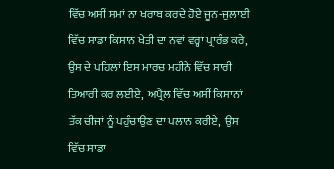ਵਿੱਚ ਅਸੀਂ ਸਮਾਂ ਨਾ ਖਰਾਬ ਕਰਦੇ ਹੋਏ ਜੂਨ-ਜੁਲਾਈ ਵਿੱਚ ਸਾਡਾ ਕਿਸਾਨ ਖੇਤੀ ਦਾ ਨਵਾਂ ਵਰ੍ਹਾ ਪ੍ਰਾਰੰਭ ਕਰੇ,  ਉਸ ਦੇ ਪਹਿਲਾਂ ਇਸ ਮਾਰਚ ਮਹੀਨੇ ਵਿੱਚ ਸਾਰੀ ਤਿਆਰੀ ਕਰ ਲਈਏ,  ਅਪ੍ਰੈਲ ਵਿੱਚ ਅਸੀਂ ਕਿਸਾਨਾਂ ਤੱਕ ਚੀਜਾਂ ਨੂੰ ਪਹੁੰਚਾਉਣ ਦਾ ਪਲਾਨ ਕਰੀਏ,  ਉਸ ਵਿੱਚ ਸਾਡਾ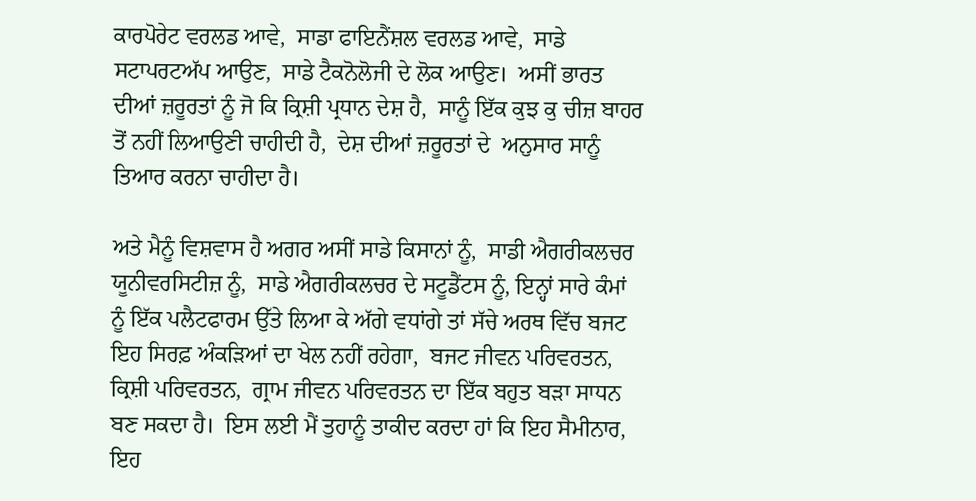ਕਾਰਪੋਰੇਟ ਵਰਲਡ ਆਵੇ,  ਸਾਡਾ ਫਾਇਨੈਂਸ਼ਲ ਵਰਲਡ ਆਵੇ,  ਸਾਡੇ ਸਟਾਪਰਟਅੱਪ ਆਉਣ,  ਸਾਡੇ ਟੈਕਨੋਲੋਜੀ ਦੇ ਲੋਕ ਆਉਣ।  ਅਸੀਂ ਭਾਰਤ ਦੀਆਂ ਜ਼ਰੂਰਤਾਂ ਨੂੰ ਜੋ ਕਿ ਕ੍ਰਿਸ਼ੀ ਪ੍ਰਧਾਨ ਦੇਸ਼ ਹੈ,  ਸਾਨੂੰ ਇੱਕ ਕੁਝ ਕੁ ਚੀਜ਼ ਬਾਹਰ ਤੋਂ ਨਹੀਂ ਲਿਆਉਣੀ ਚਾਹੀਦੀ ਹੈ,  ਦੇਸ਼ ਦੀਆਂ ਜ਼ਰੂਰਤਾਂ ਦੇ  ਅਨੁਸਾਰ ਸਾਨੂੰ ਤਿਆਰ ਕਰਨਾ ਚਾਹੀਦਾ ਹੈ।

ਅਤੇ ਮੈਨੂੰ ਵਿਸ਼ਵਾਸ ਹੈ ਅਗਰ ਅਸੀਂ ਸਾਡੇ ਕਿਸਾਨਾਂ ਨੂੰ,  ਸਾਡੀ ਐਗਰੀਕਲਚਰ ਯੂਨੀਵਰਸਿਟੀਜ਼ ਨੂੰ,  ਸਾਡੇ ਐਗਰੀਕਲਚਰ ਦੇ ਸਟੂਡੈਂਟਸ ਨੂੰ, ਇਨ੍ਹਾਂ ਸਾਰੇ ਕੰਮਾਂ ਨੂੰ ਇੱਕ ਪਲੈਟਫਾਰਮ ਉੱਤੇ ਲਿਆ ਕੇ ਅੱਗੇ ਵਧਾਂਗੇ ਤਾਂ ਸੱਚੇ ਅਰਥ ਵਿੱਚ ਬਜਟ ਇਹ ਸਿਰਫ਼ ਅੰਕੜਿਆਂ ਦਾ ਖੇਲ ਨਹੀਂ ਰਹੇਗਾ,  ਬਜਟ ਜੀਵਨ ਪਰਿਵਰਤਨ, ਕ੍ਰਿਸ਼ੀ ਪਰਿਵਰਤਨ,  ਗ੍ਰਾਮ ਜੀਵਨ ਪਰਿਵਰਤਨ ਦਾ ਇੱਕ ਬਹੁਤ ਬੜਾ ਸਾਧਨ ਬਣ ਸਕਦਾ ਹੈ।  ਇਸ ਲਈ ਮੈਂ ਤੁਹਾਨੂੰ ਤਾਕੀਦ ਕਰਦਾ ਹਾਂ ਕਿ ਇਹ ਸੈਮੀਨਾਰ,  ਇਹ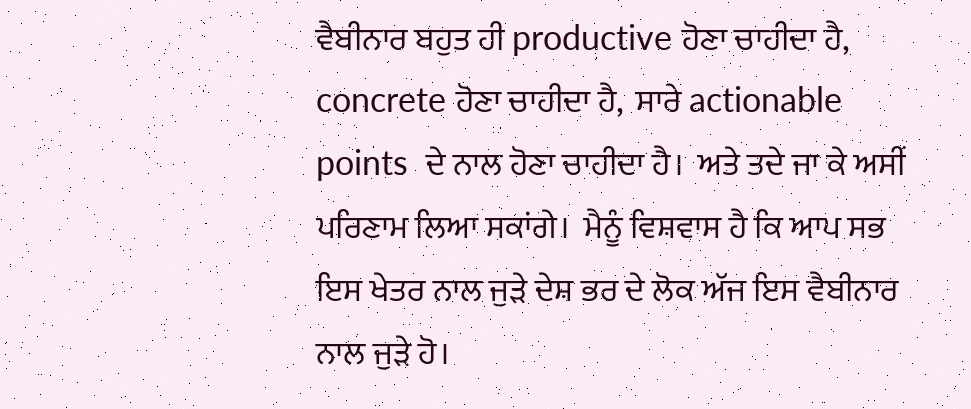ਵੈਬੀਨਾਰ ਬਹੁਤ ਹੀ productive ਹੋਣਾ ਚਾਹੀਦਾ ਹੈ,  concrete ਹੋਣਾ ਚਾਹੀਦਾ ਹੈ,  ਸਾਰੇ actionable points  ਦੇ ਨਾਲ ਹੋਣਾ ਚਾਹੀਦਾ ਹੈ।  ਅਤੇ ਤਦੇ ਜਾ ਕੇ ਅਸੀਂ ਪਰਿਣਾਮ ਲਿਆ ਸਕਾਂਗੇ।  ਮੈਨੂੰ ਵਿਸ਼ਵਾਸ ਹੈ ਕਿ ਆਪ ਸਭ ਇਸ ਖੇਤਰ ਨਾਲ ਜੁੜੇ ਦੇਸ਼ ਭਰ ਦੇ ਲੋਕ ਅੱਜ ਇਸ ਵੈਬੀਨਾਰ ਨਾਲ ਜੁੜੇ ਹੋ।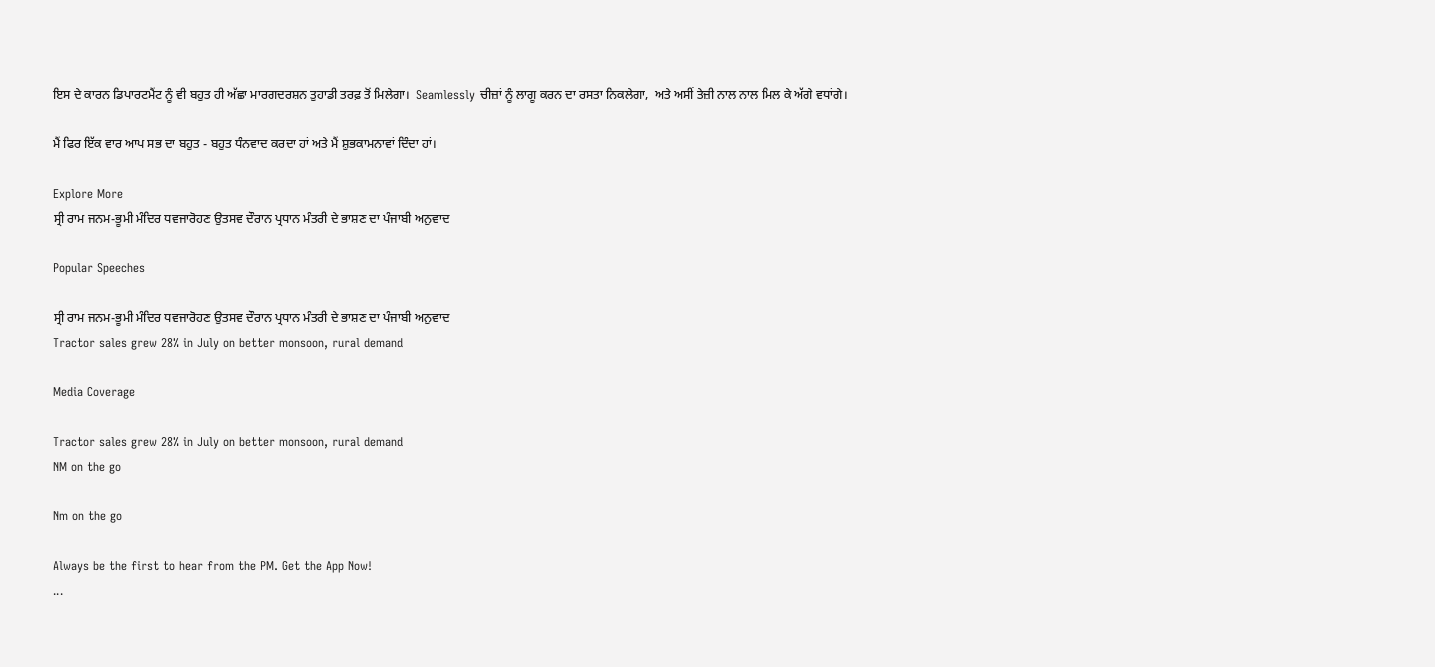ਇਸ ਦੇ ਕਾਰਨ ਡਿਪਾਰਟਮੈਂਟ ਨੂੰ ਵੀ ਬਹੁਤ ਹੀ ਅੱਛਾ ਮਾਰਗਦਰਸ਼ਨ ਤੁਹਾਡੀ ਤਰਫ਼ ਤੋਂ ਮਿਲੇਗਾ।  Seamlessly ਚੀਜ਼ਾਂ ਨੂੰ ਲਾਗੂ ਕਰਨ ਦਾ ਰਸਤਾ ਨਿਕਲੇਗਾ,  ਅਤੇ ਅਸੀਂ ਤੇਜ਼ੀ ਨਾਲ ਨਾਲ ਮਿਲ ਕੇ ਅੱਗੇ ਵਧਾਂਗੇ।

ਮੈਂ ਫਿਰ ਇੱਕ ਵਾਰ ਆਪ ਸਭ ਦਾ ਬਹੁਤ - ਬਹੁਤ ਧੰਨਵਾਦ ਕਰਦਾ ਹਾਂ ਅਤੇ ਮੈਂ ਸ਼ੁਭਕਾਮਨਾਵਾਂ ਦਿੰਦਾ ਹਾਂ।

Explore More
ਸ੍ਰੀ ਰਾਮ ਜਨਮ-ਭੂਮੀ ਮੰਦਿਰ ਧਵਜਾਰੋਹਣ ਉਤਸਵ ਦੌਰਾਨ ਪ੍ਰਧਾਨ ਮੰਤਰੀ ਦੇ ਭਾਸ਼ਣ ਦਾ ਪੰਜਾਬੀ ਅਨੁਵਾਦ

Popular Speeches

ਸ੍ਰੀ ਰਾਮ ਜਨਮ-ਭੂਮੀ ਮੰਦਿਰ ਧਵਜਾਰੋਹਣ ਉਤਸਵ ਦੌਰਾਨ ਪ੍ਰਧਾਨ ਮੰਤਰੀ ਦੇ ਭਾਸ਼ਣ ਦਾ ਪੰਜਾਬੀ ਅਨੁਵਾਦ
Tractor sales grew 28% in July on better monsoon, rural demand

Media Coverage

Tractor sales grew 28% in July on better monsoon, rural demand
NM on the go

Nm on the go

Always be the first to hear from the PM. Get the App Now!
...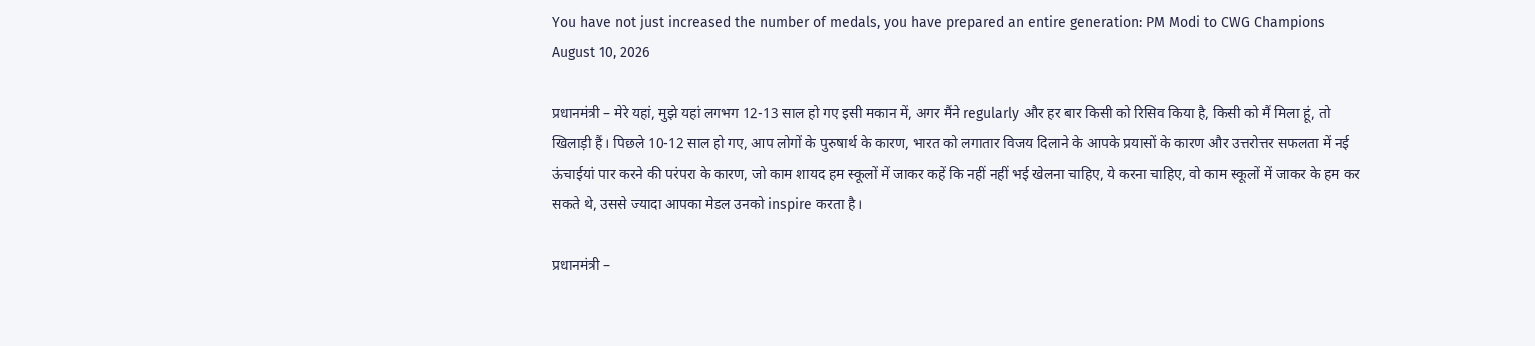You have not just increased the number of medals, you have prepared an entire generation: PM Modi to CWG Champions
August 10, 2026

प्रधानमंत्री – मेरे यहां, मुझे यहां लगभग 12-13 साल हो गए इसी मकान में, अगर मैंने regularly और हर बार किसी को रिसिव किया है, किसी को मैं मिला हूं, तो खिलाड़ी हैं। पिछले 10-12 साल हो गए, आप लोगों के पुरुषार्थ के कारण, भारत को लगातार विजय दिलाने के आपके प्रयासों के कारण और उत्तरोत्तर सफलता में नई ऊंचाईयां पार करने की परंपरा के कारण, जो काम शायद हम स्कूलों में जाकर कहें कि नहीं नहीं भई खेलना चाहिए, ये करना चाहिए, वो काम स्कूलों में जाकर के हम कर सकते थे, उससे ज्यादा आपका मेडल उनको inspire करता है।

प्रधानमंत्री –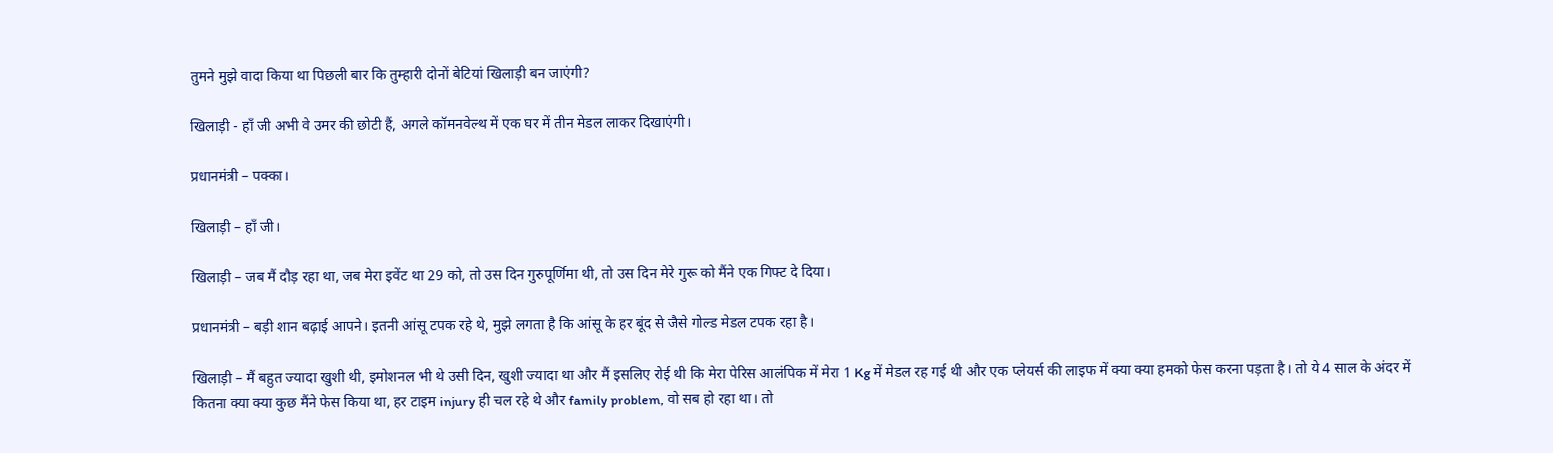तुमने मुझे वादा किया था पिछली बार कि तुम्हारी दोनों बेटियां खिलाड़ी बन जाएंगी?

खिलाड़ी - हाँ जी अभी वे उमर की छोटी हैं, अगले कॉमनवेल्थ में एक घर में तीन मेडल लाकर दिखाएंगी।

प्रधानमंत्री – पक्का।

खिलाड़ी – हाँ जी।

खिलाड़ी – जब मैं दौड़ रहा था, जब मेरा इवेंट था 29 को, तो उस दिन गुरुपूर्णिमा थी, तो उस दिन मेरे गुरू को मैंने एक गिफ्ट दे दिया।

प्रधानमंत्री – बड़ी शान बढ़ाई आपने। इतनी आंसू टपक रहे थे, मुझे लगता है कि आंसू के हर बूंद से जैसे गोल्ड मेडल टपक रहा है।

खिलाड़ी – मैं बहुत ज्यादा खुशी थी, इमोशनल भी थे उसी दिन, खुशी ज्यादा था और मैं इसलिए रोई थी कि मेरा पेरिस आलंपिक में मेरा 1 Kg में मेडल रह गई थी और एक प्लेयर्स की लाइफ में क्या क्या हमको फेस करना पड़ता है। तो ये 4 साल के अंदर में कितना क्या क्या कुछ मैंने फेस किया था, हर टाइम injury ही चल रहे थे और family problem, वो सब हो रहा था। तो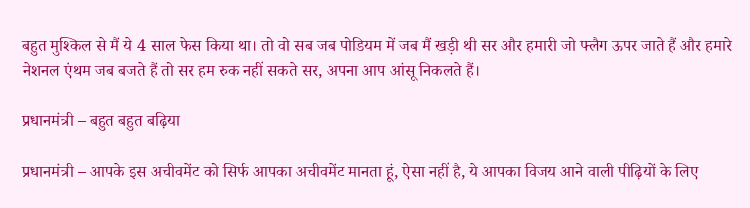बहुत मुश्किल से मैं ये 4 साल फेस किया था। तो वो सब जब पोडियम में जब मैं खड़ी थी सर और हमारी जो फ्लैग ऊपर जाते हैं और हमारे नेशनल एंथम जब बजते हैं तो सर हम रुक नहीं सकते सर, अपना आप आंसू निकलते हैं।

प्रधानमंत्री – बहुत बहुत बढ़िया

प्रधानमंत्री – आपके इस अचीवमेंट को सिर्फ आपका अचीवमेंट मानता हूं, ऐसा नहीं है, ये आपका विजय आने वाली पीढ़ियों के लिए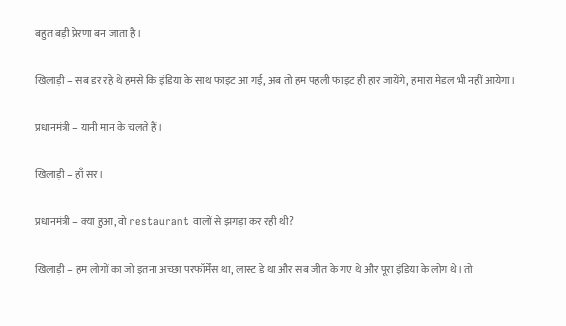बहुत बड़ी प्रेरणा बन जाता है।

खिलाड़ी – सब डर रहे थे हमसे कि इंडिया के साथ फाइट आ गई, अब तो हम पहली फाइट ही हार जायेंगे, हमारा मेडल भी नहीं आयेगा।

प्रधानमंत्री – यानी मान के चलते हैं।

खिलाड़ी – हाँ सर।

प्रधानमंत्री – क्या हुआ, वो restaurant वालों से झगड़ा कर रही थी?

खिलाड़ी – हम लोगों का जो इतना अच्छा परफॉर्मेंस था, लास्ट डे था और सब जीत के गए थे और पूरा इंडिया के लोग थे। तो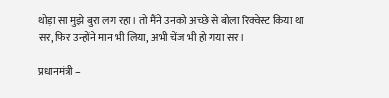थोड़ा सा मुझे बुरा लग रहा। तो मैंने उनको अच्छे से बोला रिक्वेस्ट किया था सर, फिर उन्होंने मान भी लिया, अभी चेंज भी हो गया सर।

प्रधानमंत्री –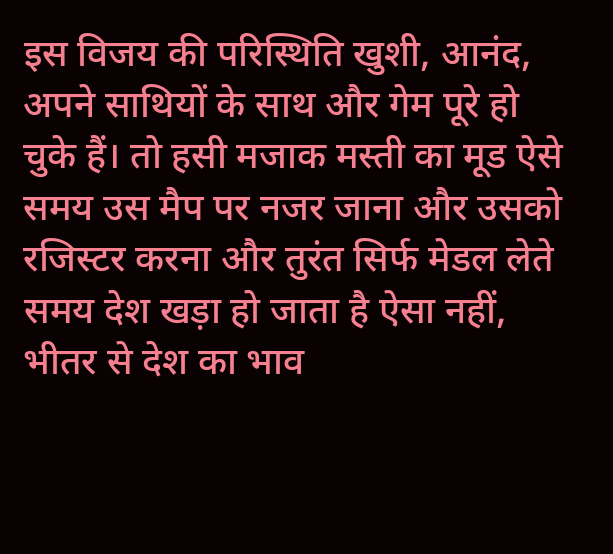इस विजय की परिस्थिति खुशी, आनंद, अपने साथियों के साथ और गेम पूरे हो चुके हैं। तो हसी मजाक मस्ती का मूड ऐसे समय उस मैप पर नजर जाना और उसको रजिस्टर करना और तुरंत सिर्फ मेडल लेते समय देश खड़ा हो जाता है ऐसा नहीं, भीतर से देश का भाव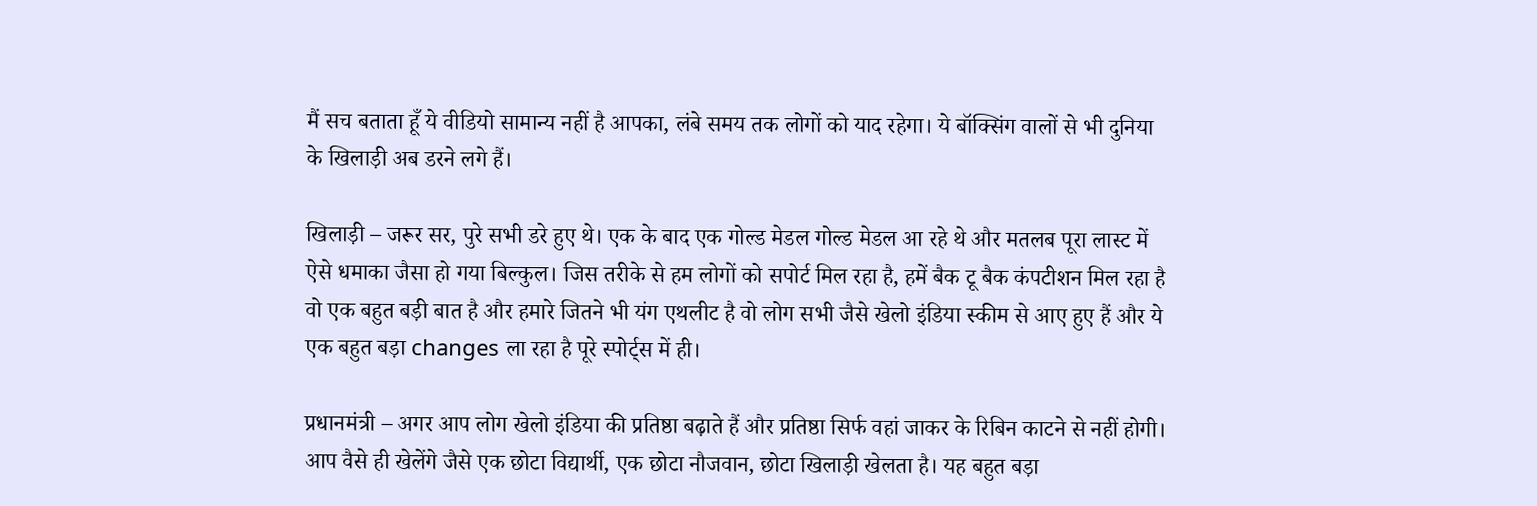मैं सच बताता हूँ ये वीडियो सामान्य नहीं है आपका, लंबे समय तक लोगों को याद रहेगा। ये बॉक्सिंग वालों से भी दुनिया के खिलाड़ी अब डरने लगे हैं।

खिलाड़ी – जरूर सर, पुरे सभी डरे हुए थे। एक के बाद एक गोल्ड मेडल गोल्ड मेडल आ रहे थे और मतलब पूरा लास्ट में ऐसे धमाका जैसा हो गया बिल्कुल। जिस तरीके से हम लोगों को सपोर्ट मिल रहा है, हमें बैक टू बैक कंपटीशन मिल रहा है वो एक बहुत बड़ी बात है और हमारे जितने भी यंग एथलीट है वो लोग सभी जैसे खेलो इंडिया स्कीम से आए हुए हैं और ये एक बहुत बड़ा changes ला रहा है पूरे स्पोर्ट्स में ही।

प्रधानमंत्री – अगर आप लोग खेलो इंडिया की प्रतिष्ठा बढ़ाते हैं और प्रतिष्ठा सिर्फ वहां जाकर के रिबिन काटने से नहीं होगी। आप वैसे ही खेलेंगे जैसे एक छोटा विद्यार्थी, एक छोटा नौजवान, छोटा खिलाड़ी खेलता है। यह बहुत बड़ा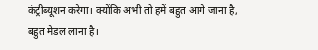कंट्रीब्यूशन करेगा। क्योंकि अभी तो हमें बहुत आगे जाना है, बहुत मेडल लाना है।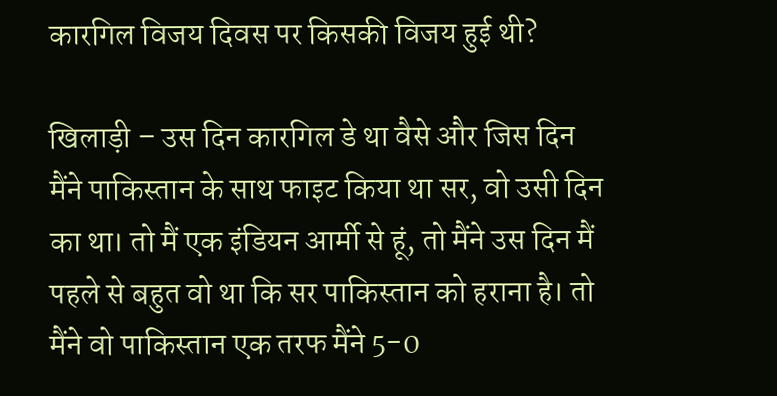कारगिल विजय दिवस पर किसकी विजय हुई थी?

खिलाड़ी – उस दिन कारगिल डे था वैसे और जिस दिन मैंने पाकिस्तान के साथ फाइट किया था सर, वो उसी दिन का था। तो मैं एक इंडियन आर्मी से हूं, तो मैंने उस दिन मैं पहले से बहुत वो था कि सर पाकिस्तान को हराना है। तो मैंने वो पाकिस्तान एक तरफ मैंने 5-0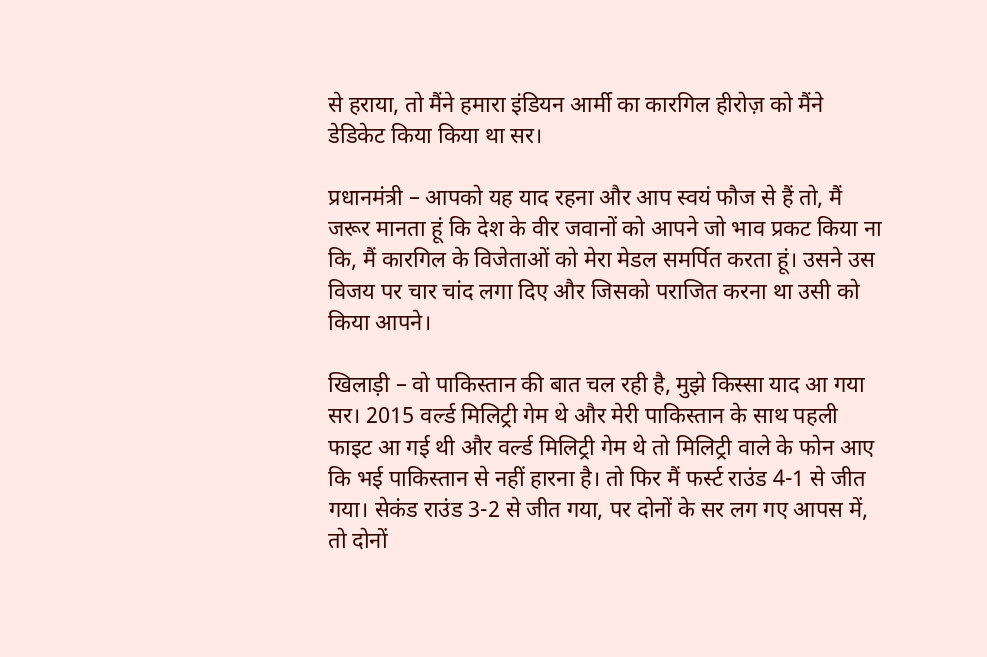से हराया, तो मैंने हमारा इंडियन आर्मी का कारगिल हीरोज़ को मैंने डेडिकेट किया किया था सर।

प्रधानमंत्री – आपको यह याद रहना और आप स्वयं फौज से हैं तो, मैं जरूर मानता हूं कि देश के वीर जवानों को आपने जो भाव प्रकट किया ना कि, मैं कारगिल के विजेताओं को मेरा मेडल समर्पित करता हूं। उसने उस विजय पर चार चांद लगा दिए और जिसको पराजित करना था उसी को किया आपने।

खिलाड़ी – वो पाकिस्तान की बात चल रही है, मुझे किस्सा याद आ गया सर। 2015 वर्ल्ड मिलिट्री गेम थे और मेरी पाकिस्तान के साथ पहली फाइट आ गई थी और वर्ल्ड मिलिट्री गेम थे तो मिलिट्री वाले के फोन आए कि भई पाकिस्तान से नहीं हारना है। तो फिर मैं फर्स्ट राउंड 4-1 से जीत गया। सेकंड राउंड 3-2 से जीत गया, पर दोनों के सर लग गए आपस में, तो दोनों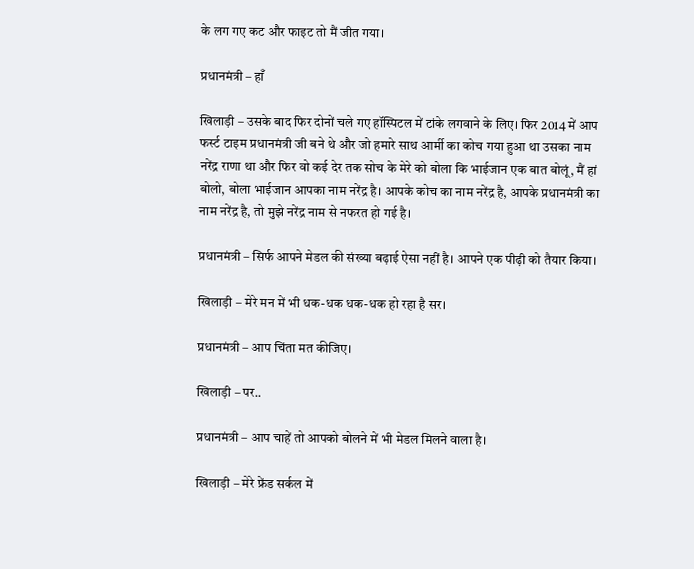के लग गए कट और फाइट तो मैं जीत गया।

प्रधानमंत्री – हाँ

खिलाड़ी – उसके बाद फिर दोनों चले गए हॉस्पिटल में टांके लगवाने के लिए। फिर 2014 में आप फर्स्ट टाइम प्रधानमंत्री जी बने थे और जो हमारे साथ आर्मी का कोच गया हुआ था उसका नाम नरेंद्र राणा था और फिर वो कई देर तक सोच के मेरे को बोला कि भाईजान एक बात बोलूं, मैं हां बोलो, बोला भाईजान आपका नाम नरेंद्र है। आपके कोच का नाम नरेंद्र है, आपके प्रधानमंत्री का नाम नरेंद्र है, तो मुझे नरेंद्र नाम से नफरत हो गई है।

प्रधानमंत्री – सिर्फ आपने मेडल की संख्या बढ़ाई ऐसा नहीं है। आपने एक पीढ़ी को तैयार किया।

खिलाड़ी – मेरे मन में भी धक-धक धक-धक हो रहा है सर।

प्रधानमंत्री – आप चिंता मत कीजिए।

खिलाड़ी – पर..

प्रधानमंत्री – आप चाहें तो आपको बोलने में भी मेडल मिलने वाला है।

खिलाड़ी – मेरे फ्रेंड सर्कल में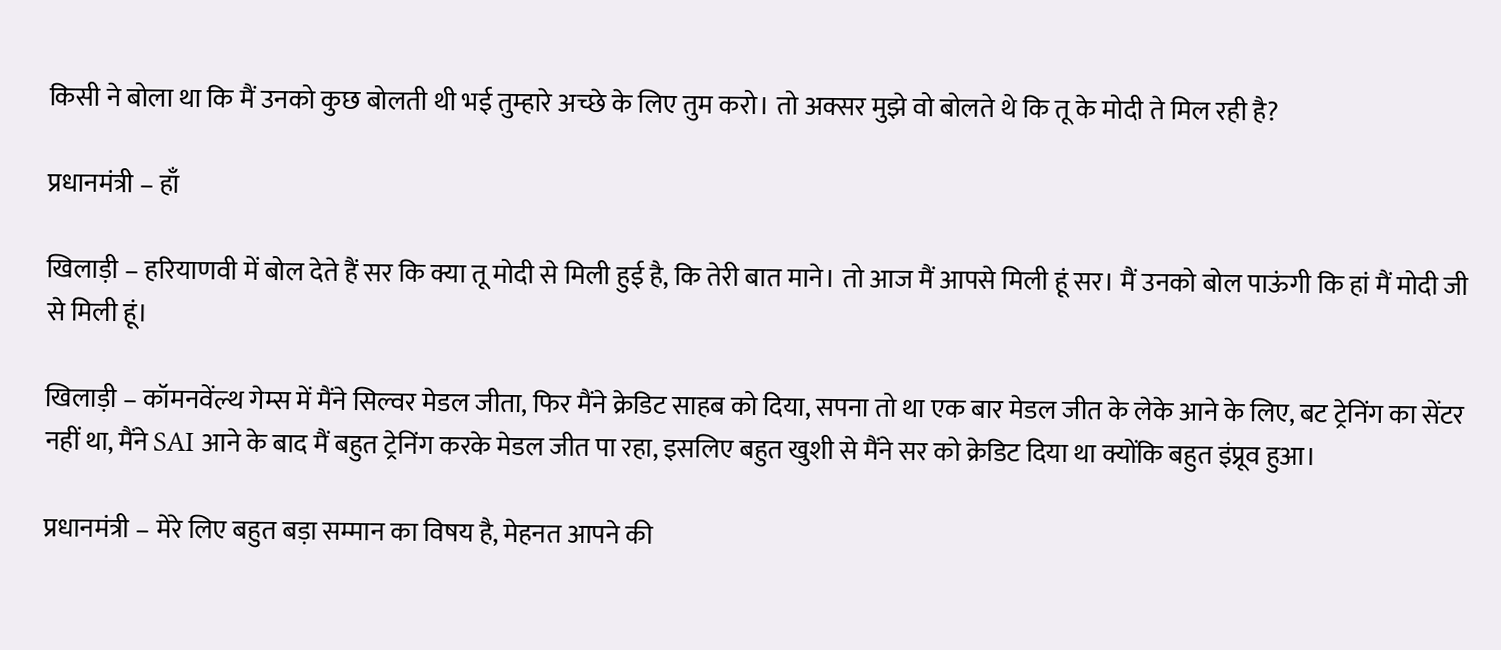किसी ने बोला था कि मैं उनको कुछ बोलती थी भई तुम्हारे अच्छे के लिए तुम करो। तो अक्सर मुझे वो बोलते थे कि तू के मोदी ते मिल रही है?

प्रधानमंत्री – हाँ

खिलाड़ी – हरियाणवी में बोल देते हैं सर कि क्या तू मोदी से मिली हुई है, कि तेरी बात माने। तो आज मैं आपसे मिली हूं सर। मैं उनको बोल पाऊंगी कि हां मैं मोदी जी से मिली हूं।

खिलाड़ी – कॉमनवेंल्थ गेम्स में मैंने सिल्वर मेडल जीता, फिर मैंने क्रेडिट साहब को दिया, सपना तो था एक बार मेडल जीत के लेके आने के लिए, बट ट्रेनिंग का सेंटर नहीं था, मैंने SAI आने के बाद मैं बहुत ट्रेनिंग करके मेडल जीत पा रहा, इसलिए बहुत खुशी से मैंने सर को क्रेडिट दिया था क्योंकि बहुत इंप्रूव हुआ।

प्रधानमंत्री – मेरे लिए बहुत बड़ा सम्मान का विषय है, मेहनत आपने की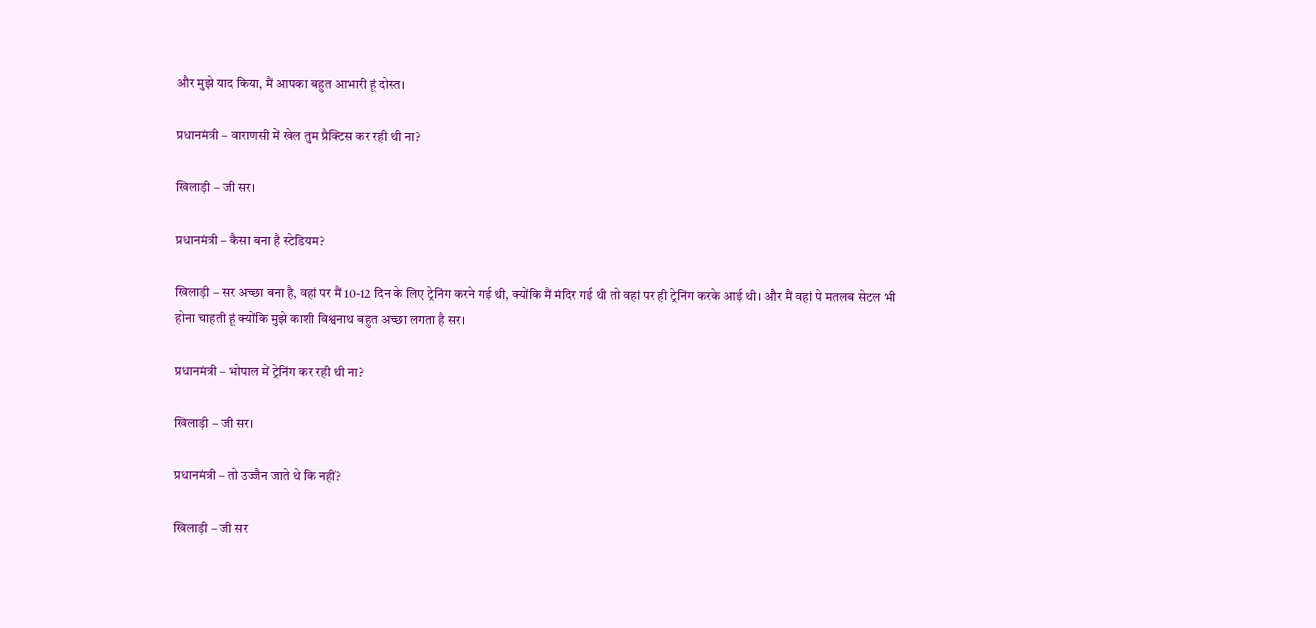और मुझे याद किया, मैं आपका बहुत आभारी हूं दोस्त।

प्रधानमंत्री – वाराणसी में खेल तुम प्रैक्टिस कर रही थी ना?

खिलाड़ी – जी सर।

प्रधानमंत्री – कैसा बना है स्टेडियम?

खिलाड़ी – सर अच्छा बना है, वहां पर मैं 10-12 दिन के लिए ट्रेनिंग करने गई थी, क्योंकि मैं मंदिर गई थी तो वहां पर ही ट्रेनिंग करके आई थी। और मैं वहां पे मतलब सेटल भी होना चाहती हूं क्योंकि मुझे काशी विश्वनाथ बहुत अच्छा लगता है सर।

प्रधानमंत्री – भोपाल में ट्रेनिंग कर रही थी ना?

खिलाड़ी – जी सर।

प्रधानमंत्री – तो उज्जैन जाते थे कि नहीं?

खिलाड़ी – जी सर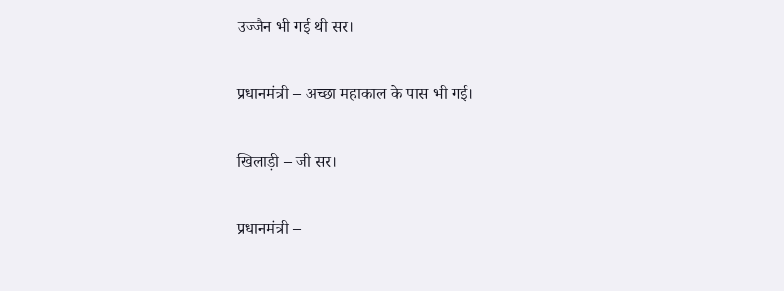उज्जैन भी गई थी सर।

प्रधानमंत्री – अच्छा महाकाल के पास भी गई।

खिलाड़ी – जी सर।

प्रधानमंत्री –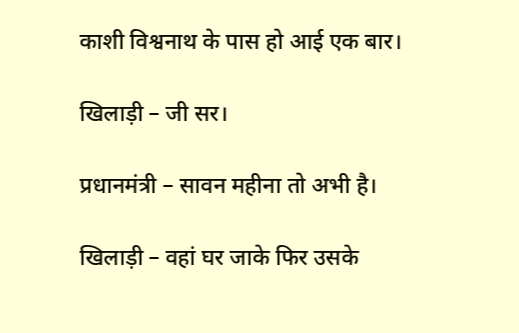काशी विश्वनाथ के पास हो आई एक बार।

खिलाड़ी – जी सर।

प्रधानमंत्री – सावन महीना तो अभी है।

खिलाड़ी – वहां घर जाके फिर उसके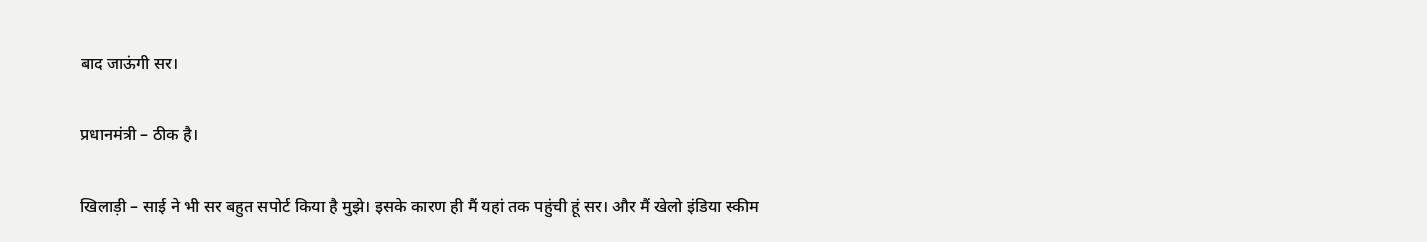बाद जाऊंगी सर।

प्रधानमंत्री – ठीक है।

खिलाड़ी – साई ने भी सर बहुत सपोर्ट किया है मुझे। इसके कारण ही मैं यहां तक पहुंची हूं सर। और मैं खेलो इंडिया स्कीम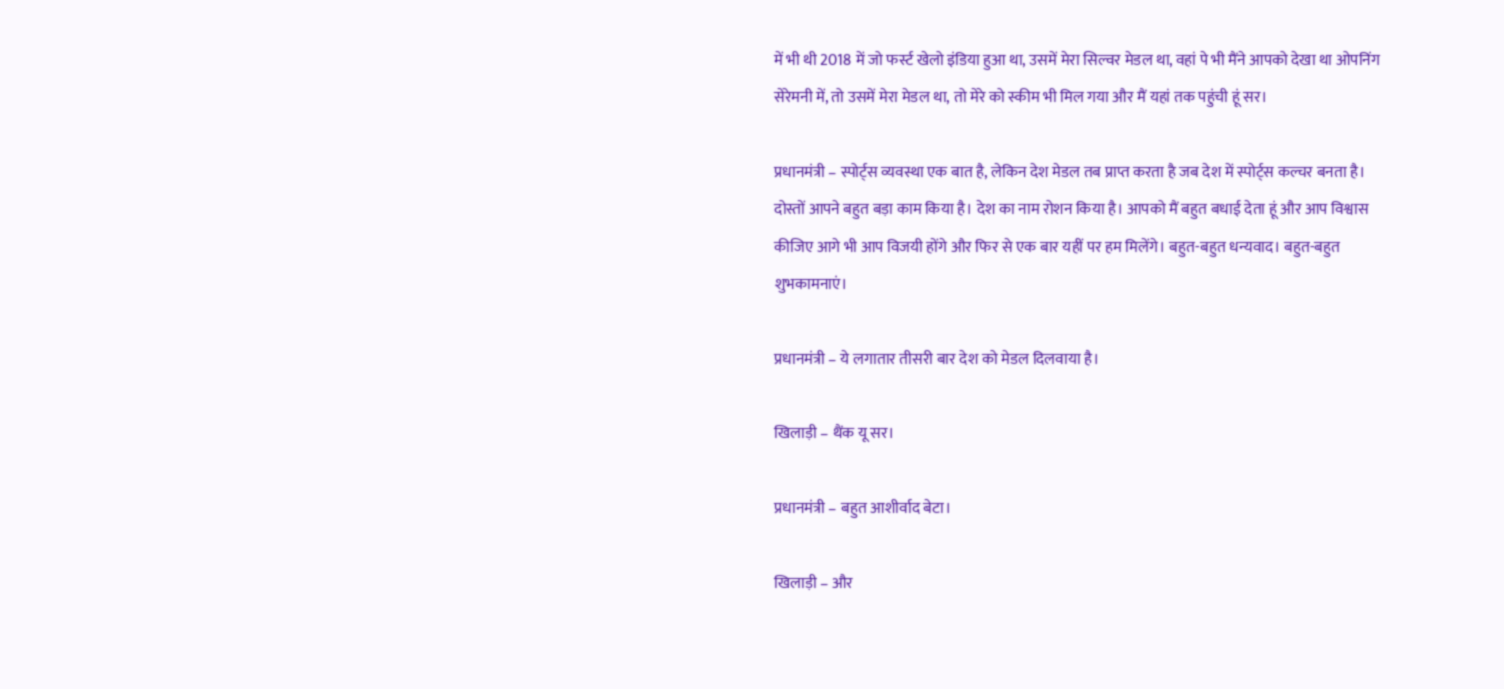में भी थी 2018 में जो फर्स्ट खेलो इंडिया हुआ था, उसमें मेरा सिल्वर मेडल था, वहां पे भी मैंने आपको देखा था ओपनिंग सेरेमनी में, तो उसमें मेरा मेडल था, तो मेरे को स्कीम भी मिल गया और मैं यहां तक पहुंची हूं सर।

प्रधानमंत्री – स्पोर्ट्स व्यवस्था एक बात है, लेकिन देश मेडल तब प्राप्त करता है जब देश में स्पोर्ट्स कल्चर बनता है। दोस्तों आपने बहुत बड़ा काम किया है। देश का नाम रोशन किया है। आपको मैं बहुत बधाई देता हूं और आप विश्वास कीजिए आगे भी आप विजयी होंगे और फिर से एक बार यहीं पर हम मिलेंगे। बहुत-बहुत धन्यवाद। बहुत-बहुत शुभकामनाएं।

प्रधानमंत्री – ये लगातार तीसरी बार देश को मेडल दिलवाया है।

खिलाड़ी – थैंक यू सर।

प्रधानमंत्री – बहुत आशीर्वाद बेटा।

खिलाड़ी – और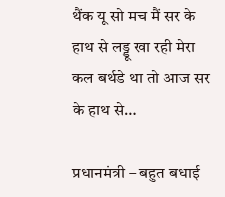थैंक यू सो मच मैं सर के हाथ से लड्डू खा रही मेरा कल बर्थडे था तो आज सर के हाथ से…

प्रधानमंत्री – बहुत बधाई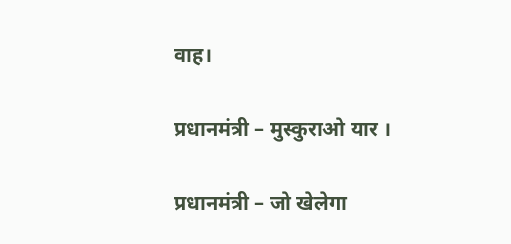वाह।

प्रधानमंत्री – मुस्कुराओ यार ।

प्रधानमंत्री – जो खेलेगा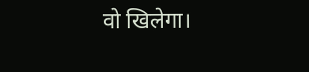वो खिलेगा।